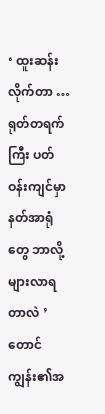‘ ထူးဆန်းလိုက်တာ … ရုတ်တရက်ကြီး ပတ်ဝန်းကျင်မှာ နတ်အာရုံတွေ ဘာလို့များလာရတာလဲ ’
တောင်ကျွန်း၏အ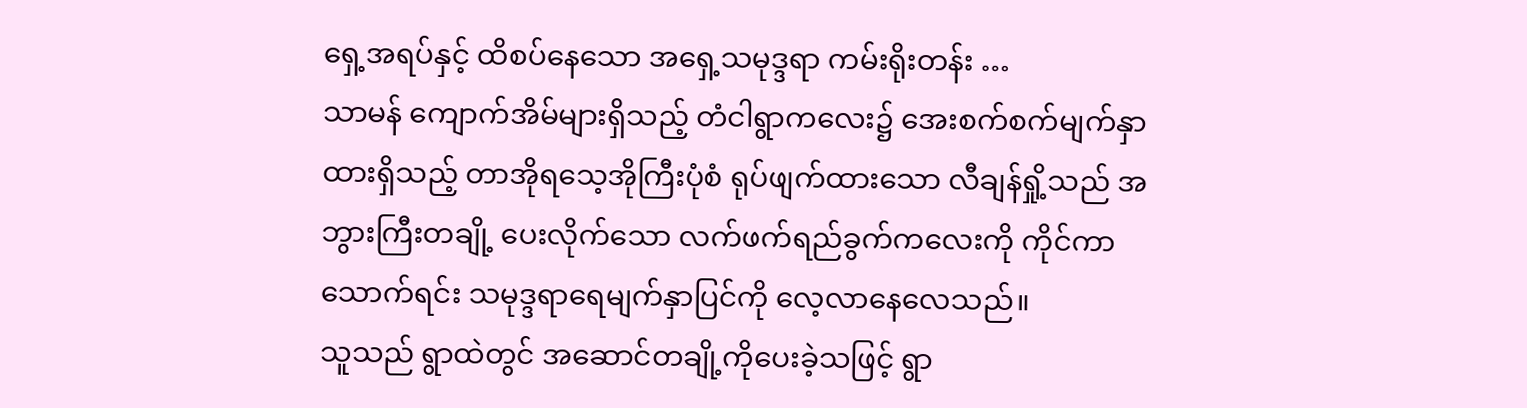ရှေ့အရပ်နှင့် ထိစပ်နေသော အရှေ့သမုဒ္ဒရာ ကမ်းရိုးတန်း …
သာမန် ကျောက်အိမ်များရှိသည့် တံငါရွာကလေး၌ အေးစက်စက်မျက်နှာထားရှိသည့် တာအိုရသေ့အိုကြီးပုံစံ ရုပ်ဖျက်ထားသော လီချန်ရှို့သည် အဘွားကြီးတချို့ ပေးလိုက်သော လက်ဖက်ရည်ခွက်ကလေးကို ကိုင်ကာ သောက်ရင်း သမုဒ္ဒရာရေမျက်နှာပြင်ကို လေ့လာနေလေသည်။
သူသည် ရွာထဲတွင် အဆောင်တချို့ကိုပေးခဲ့သဖြင့် ရွာ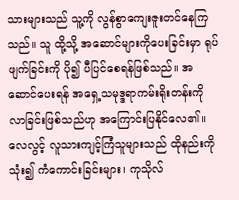သားများသည် သူ့ကို လွန်စွာကျေးဇူးတင်နေကြသည်။ သူ ထို့သို့ အဆောင်များကိုပေးခြင်းမှာ ရုပ်ဖျက်ခြင်းကို ပို၍ ပီပြင်စေရန်ဖြစ်သည်။ အဆောင်ပေးရန် အရှေ့သမုဒ္ဒရာကမ်းရိုးတန်းကို လာခြင်းဖြစ်သည်ဟု အကြောင်းပြနိုင်လေ၏။
လေလွင့် လူသားကျင့်ကြံသူများသည် ထိုနည်းကိုသုံး၍ ကံကောင်းခြင်းများ၊ ကုသိုလ်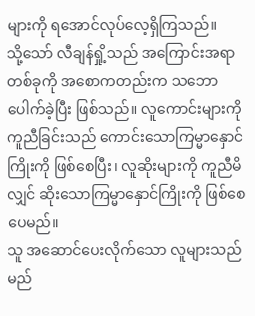များကို ရအောင်လုပ်လေ့ရှိကြသည်။
သို့သော် လီချန်ရှို့သည် အကြောင်းအရာတစ်ခုကို အစောကတည်းက သဘောပေါက်ခဲ့ပြီး ဖြစ်သည်။ လူကောင်းများကို ကူညီခြင်းသည် ကောင်းသောကြမ္မာနှောင်ကြိုးကို ဖြစ်စေပြီး၊ လူဆိုးများကို ကူညီမိလျှင် ဆိုးသောကြမ္မာနှောင်ကြိုးကို ဖြစ်စေပေမည်။
သူ အဆောင်ပေးလိုက်သော လူများသည် မည်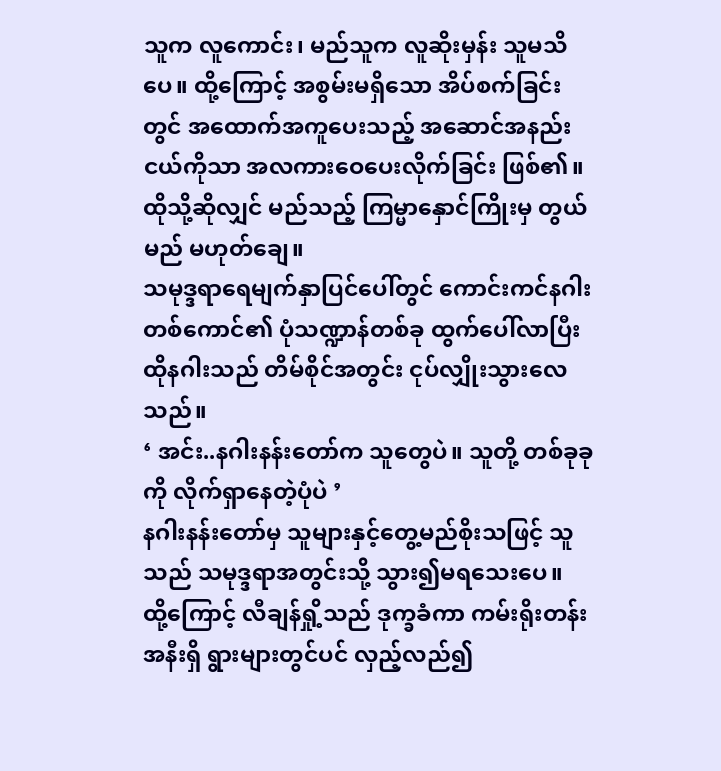သူက လူကောင်း၊ မည်သူက လူဆိုးမှန်း သူမသိပေ။ ထို့ကြောင့် အစွမ်းမရှိသော အိပ်စက်ခြင်းတွင် အထောက်အကူပေးသည့် အဆောင်အနည်းငယ်ကိုသာ အလကားဝေပေးလိုက်ခြင်း ဖြစ်၏။ ထိုသို့ဆိုလျှင် မည်သည့် ကြမ္မာနှောင်ကြိုးမှ တွယ်မည် မဟုတ်ချေ။
သမုဒ္ဒရာရေမျက်နှာပြင်ပေါ်တွင် ကောင်းကင်နဂါးတစ်ကောင်၏ ပုံသဏ္ဍာန်တစ်ခု ထွက်ပေါ်လာပြီး ထိုနဂါးသည် တိမ်စိုင်အတွင်း ငုပ်လျှိုးသွားလေသည်။
‘ အင်း..နဂါးနန်းတော်က သူတွေပဲ။ သူတို့ တစ်ခုခုကို လိုက်ရှာနေတဲ့ပုံပဲ ’
နဂါးနန်းတော်မှ သူများနှင့်တွေ့မည်စိုးသဖြင့် သူသည် သမုဒ္ဒရာအတွင်းသို့ သွား၍မရသေးပေ။
ထို့ကြောင့် လီချန်ရှို့သည် ဒုက္ခခံကာ ကမ်းရိုးတန်းအနီးရှိ ရွားများတွင်ပင် လှည့်လည်၍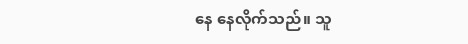နေ နေလိုက်သည်။ သူ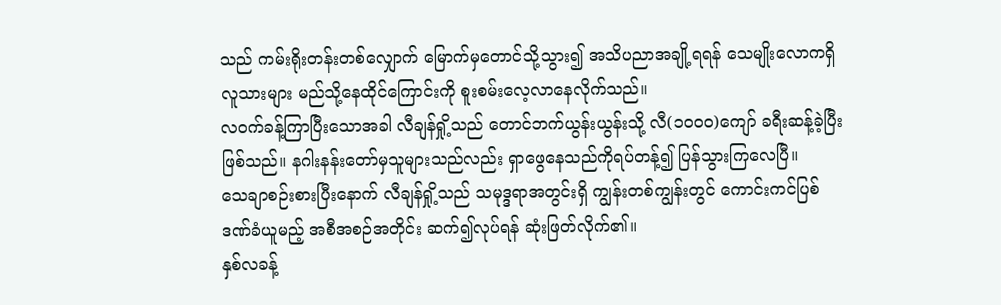သည် ကမ်းရိုးတန်းတစ်လျှောက် မြောက်မှတောင်သို့သွား၍ အသိပညာအချို့ရရန် သေမျိုးလောကရှိ လူသားများ မည်သို့နေထိုင်ကြောင်းကို စူးစမ်းလေ့လာနေလိုက်သည်။
လဝက်ခန့်ကြာပြီးသောအခါ လီချန်ရှို့သည် တောင်ဘက်ယွန်းယွန်းသို့ လီ(၁၀၀၀)ကျော် ခရီးဆန့်ခဲ့ပြီး ဖြစ်သည်။ နဂါးနန်းတော်မှသူများသည်လည်း ရှာဖွေနေသည်ကိုရပ်တန့်၍ ပြန်သွားကြလေပြီ။
သေချာစဉ်းစားပြီးနောက် လီချန်ရှို့သည် သမုဒ္ဒရာအတွင်းရှိ ကျွန်းတစ်ကျွန်းတွင် ကောင်းကင်ပြစ်ဒဏ်ခံယူမည့် အစီအစဉ်အတိုင်း ဆက်၍လုပ်ရန် ဆုံးဖြတ်လိုက်၏။
နှစ်လခန့်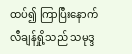ထပ်၍ ကြာပြီးနောက် လီချန်ရှို့သည် သမုဒ္ဒ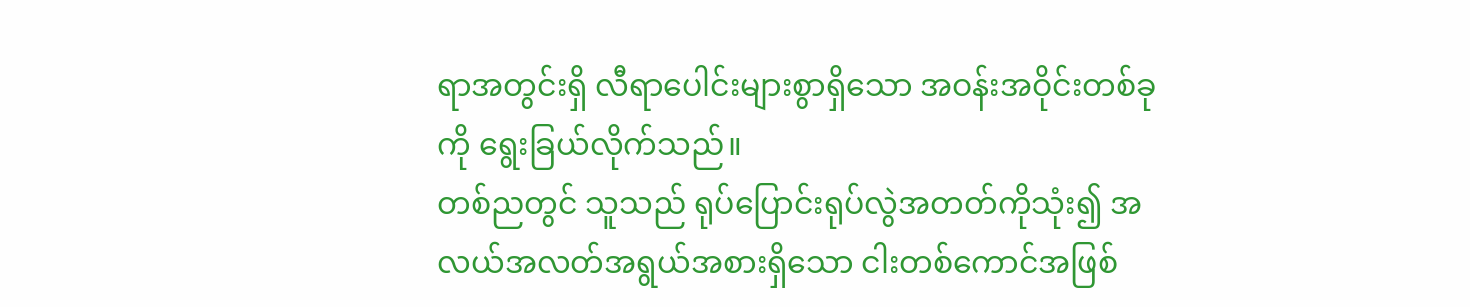ရာအတွင်းရှိ လီရာပေါင်းများစွာရှိသော အဝန်းအဝိုင်းတစ်ခုကို ရွေးခြယ်လိုက်သည်။
တစ်ညတွင် သူသည် ရုပ်ပြောင်းရုပ်လွဲအတတ်ကိုသုံး၍ အလယ်အလတ်အရွယ်အစားရှိသော ငါးတစ်ကောင်အဖြစ်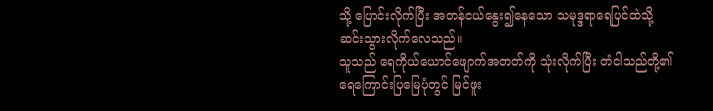သို့ ပြောင်းလိုက်ပြီး အတန်ငယ်နွေး၍နေသော သမုဒ္ဒရာရေပြင်ထဲသို့ ဆင်းသွားလိုက်လေသည်။
သူသည် ရေကိုယ်ယောင်ဖျောက်အတတ်ကို သုံးလိုက်ပြီး တံငါသည်တို့၏ ရေကြောင်းပြမြေပုံတွင် မြင်ဖူး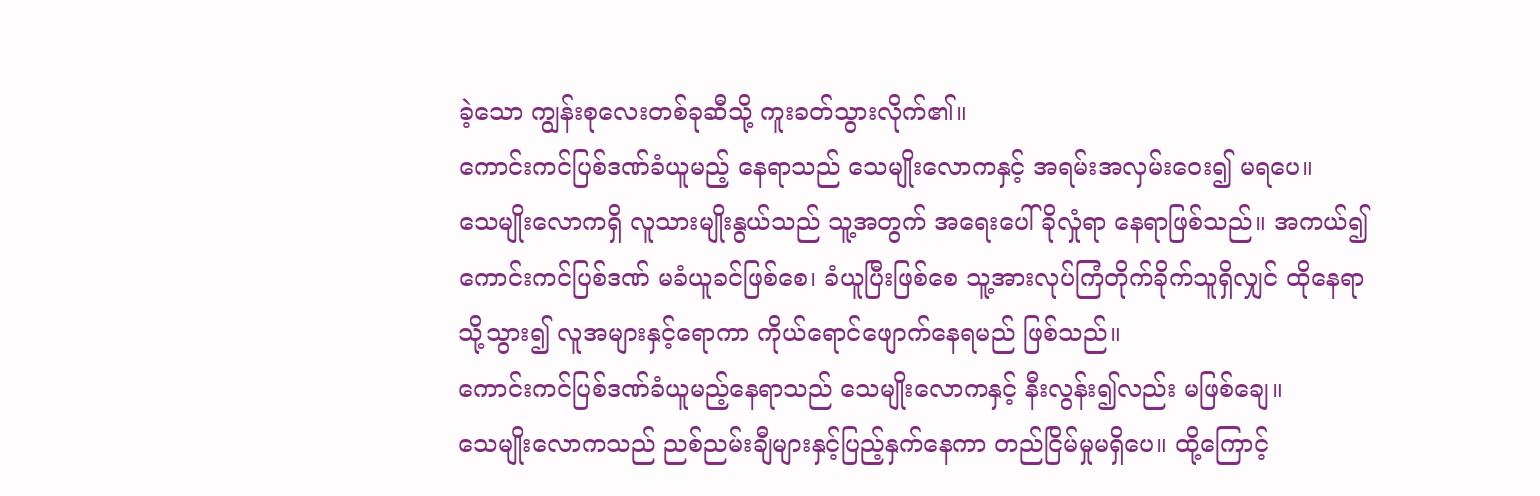ခဲ့သော ကျွန်းစုလေးတစ်ခုဆီသို့ ကူးခတ်သွားလိုက်၏။
ကောင်းကင်ပြစ်ဒဏ်ခံယူမည့် နေရာသည် သေမျိုးလောကနှင့် အရမ်းအလှမ်းဝေး၍ မရပေ။
သေမျိုးလောကရှိ လူသားမျိုးနွယ်သည် သူ့အတွက် အရေးပေါ်ခိုလှုံရာ နေရာဖြစ်သည်။ အကယ်၍ ကောင်းကင်ပြစ်ဒဏ် မခံယူခင်ဖြစ်စေ၊ ခံယူပြီးဖြစ်စေ သူ့အားလုပ်ကြံတိုက်ခိုက်သူရှိလျှင် ထိုနေရာသို့သွား၍ လူအများနှင့်ရောကာ ကိုယ်ရောင်ဖျောက်နေရမည် ဖြစ်သည်။
ကောင်းကင်ပြစ်ဒဏ်ခံယူမည့်နေရာသည် သေမျိုးလောကနှင့် နီးလွန်း၍လည်း မဖြစ်ချေ။
သေမျိုးလောကသည် ညစ်ညမ်းချီများနှင့်ပြည့်နှက်နေကာ တည်ငြိမ်မှုမရှိပေ။ ထို့ကြောင့်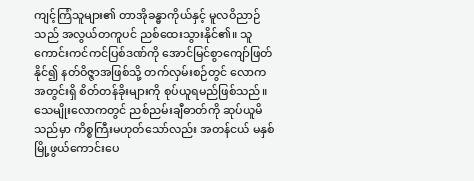ကျင့်ကြံသူများ၏ တာအိုခန္ဓာကိုယ်နှင့် မူလဝိညာဉ်သည် အလွယ်တကူပင် ညစ်ထေးသွားနိုင်၏။ သူ ကောင်းကင်ကင်ပြစ်ဒဏ်ကို အောင်မြင်စွာကျော်ဖြတ်နိုင်၍ နတ်ဝိဇ္ဇာအဖြစ်သို့ တက်လှမ်းစဉ်တွင် လောကအတွင်းရှိ စိတ်တန်ခိုးများကို စုပ်ယူရမည်ဖြစ်သည်။
သေမျိုးလောကတွင် ညစ်ညမ်းချီဓာတ်ကို ဆုပ်ယူမိသည်မှာ ကိစ္စကြီးမဟုတ်သော်လည်း အတန်ငယ် မနှစ်မြို့ဖွယ်ကောင်းပေ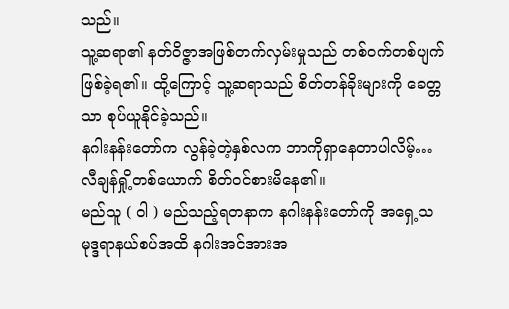သည်။
သူ့ဆရာ၏ နတ်ဝိဇ္ဇာအဖြစ်တက်လှမ်းမှုသည် တစ်ဝက်တစ်ပျက်ဖြစ်ခဲ့ရ၏။ ထို့ကြောင့် သူ့ဆရာသည် စိတ်တန်ခိုးများကို ခေတ္တသာ စုပ်ယူနိုင်ခဲ့သည်။
နဂါးနန်းတော်က လွန်ခဲ့တဲ့နှစ်လက ဘာကိုရှာနေတာပါလိမ့်…
လီချန်ရှို့တစ်ယောက် စိတ်ဝင်စားမိနေ၏။
မည်သူ ( ဝါ ) မည်သည့်ရတနာက နဂါးနန်းတော်ကို အရှေ့သမုဒ္ဒရာနယ်စပ်အထိ နဂါးအင်အားအ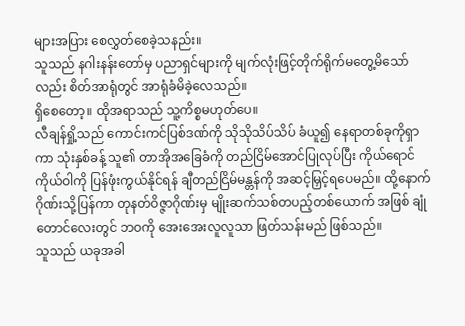များအပြား စေလွှတ်စေခဲ့သနည်း။
သူသည် နဂါးနန်းတော်မှ ပညာရှင်များကို မျက်လုံးဖြင့်တိုက်ရိုက်မတွေ့မိသော်လည်း စိတ်အာရုံတွင် အာရုံခံမိခဲ့လေသည်။
ရှိစေတော့။ ထိုအရာသည် သူ့ကိစ္စမဟုတ်ပေ။
လီချန်ရှို့သည် ကောင်းကင်ပြစ်ဒဏ်ကို သိုသိုသိပ်သိပ် ခံယူ၍ နေရာတစ်ခုကိုရှာကာ သုံးနှစ်ခန့် သူ၏ တာအိုအခြေခံကို တည်ငြိမ်အောင်ပြုလုပ်ပြီး ကိုယ်ရောင်ကိုယ်ဝါကို ပြန်ဖုံးကွယ်နိုင်ရန် ချီတည်ငြိမ်မန္တန်ကို အဆင့်မြှင့်ရပေမည်။ ထို့နောက် ဂိုဏ်းသို့ပြန်ကာ တုနတ်ဝိဇ္ဇာဂိုဏ်းမှ မျိုးဆက်သစ်တပည့်တစ်ယောက် အဖြစ် ချုံတောင်လေးတွင် ဘဝကို အေးအေးလူလူသာ ဖြတ်သန်းမည် ဖြစ်သည်။
သူသည် ယခုအခါ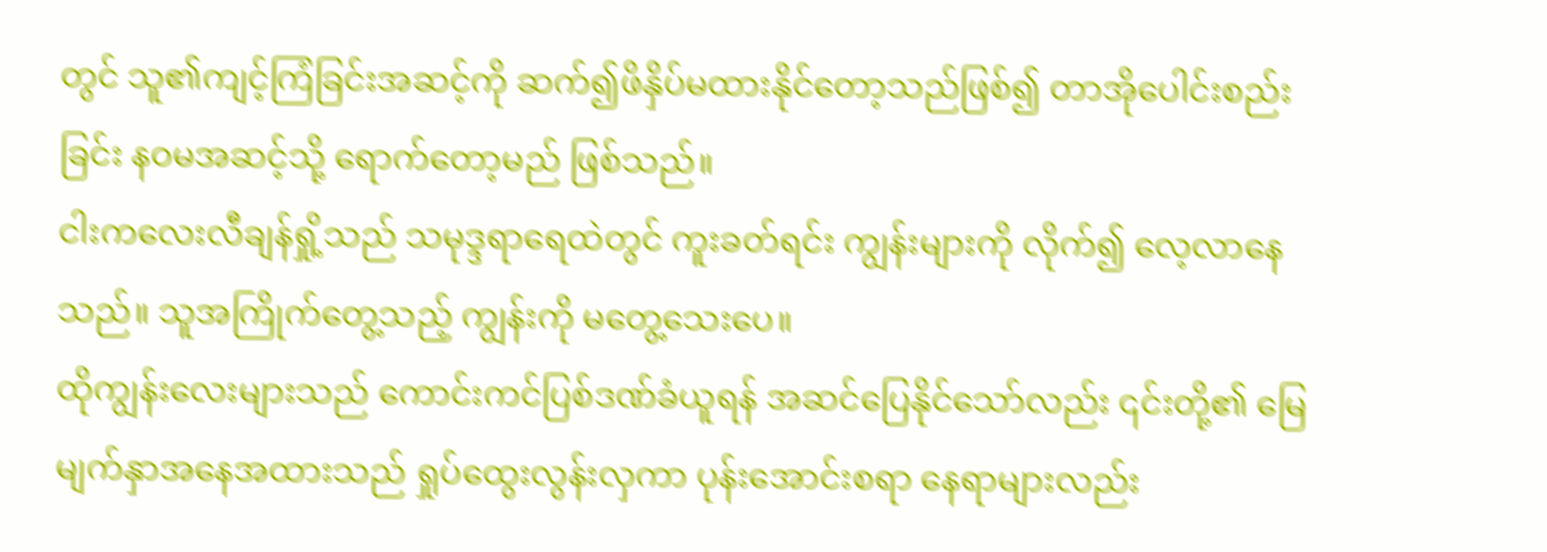တွင် သူ၏ကျင့်ကြံခြင်းအဆင့်ကို ဆက်၍ဖိနှိပ်မထားနိုင်တော့သည်ဖြစ်၍ တာအိုပေါင်းစည်းခြင်း နဝမအဆင့်သို့ ရောက်တော့မည် ဖြစ်သည်။
ငါးကလေးလီချန်ရှို့သည် သမုဒ္ဒရာရေထဲတွင် ကူးခတ်ရင်း ကျွန်းများကို လိုက်၍ လေ့လာနေသည်။ သူအကြိုက်တွေ့သည့် ကျွန်းကို မတွေ့သေးပေ။
ထိုကျွန်းလေးများသည် ကောင်းကင်ပြစ်ဒဏ်ခံယူရန် အဆင်ပြေနိုင်သော်လည်း ၎င်းတို့၏ မြေမျက်နှာအနေအထားသည် ရှုပ်ထွေးလွန်းလှကာ ပုန်းအောင်းစရာ နေရာများလည်း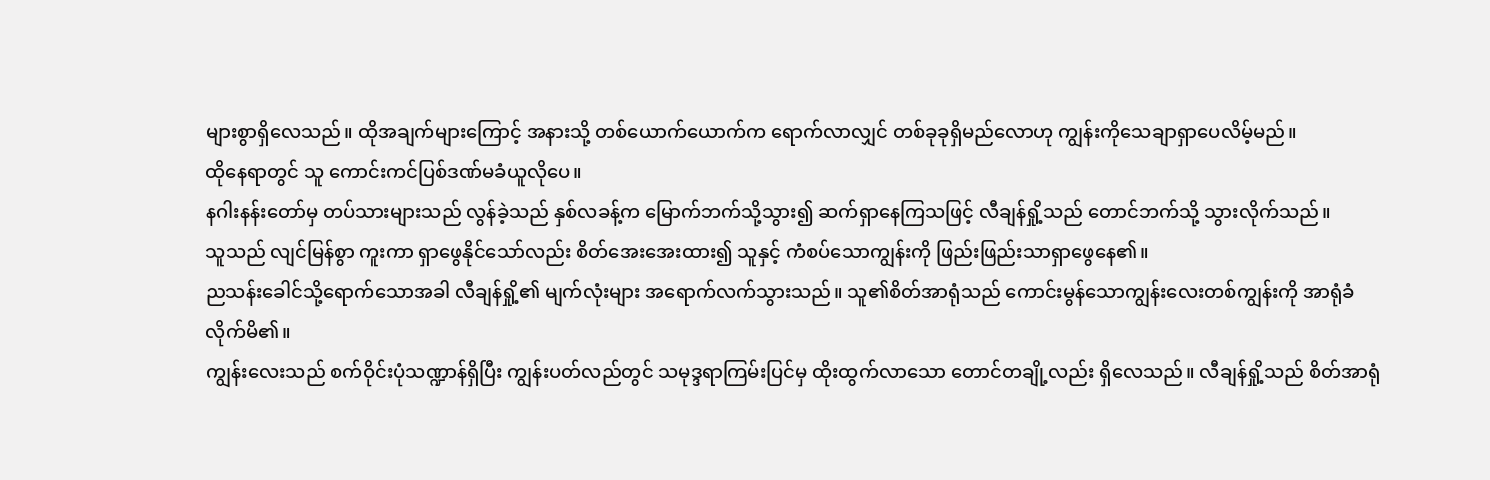များစွာရှိလေသည်။ ထိုအချက်များကြောင့် အနားသို့ တစ်ယောက်ယောက်က ရောက်လာလျှင် တစ်ခုခုရှိမည်လောဟု ကျွန်းကိုသေချာရှာပေလိမ့်မည်။
ထိုနေရာတွင် သူ ကောင်းကင်ပြစ်ဒဏ်မခံယူလိုပေ။
နဂါးနန်းတော်မှ တပ်သားများသည် လွန်ခဲ့သည် နှစ်လခန့်က မြောက်ဘက်သို့သွား၍ ဆက်ရှာနေကြသဖြင့် လီချန်ရှို့သည် တောင်ဘက်သို့ သွားလိုက်သည်။
သူသည် လျင်မြန်စွာ ကူးကာ ရှာဖွေနိုင်သော်လည်း စိတ်အေးအေးထား၍ သူနှင့် ကံစပ်သောကျွန်းကို ဖြည်းဖြည်းသာရှာဖွေနေ၏။
ညသန်းခေါင်သို့ရောက်သောအခါ လီချန်ရှို့၏ မျက်လုံးများ အရောက်လက်သွားသည်။ သူ၏စိတ်အာရုံသည် ကောင်းမွန်သောကျွန်းလေးတစ်ကျွန်းကို အာရုံခံလိုက်မိ၏။
ကျွန်းလေးသည် စက်ဝိုင်းပုံသဏ္ဍာန်ရှိပြီး ကျွန်းပတ်လည်တွင် သမုဒ္ဒရာကြမ်းပြင်မှ ထိုးထွက်လာသော တောင်တချို့လည်း ရှိလေသည်။ လီချန်ရှို့သည် စိတ်အာရုံ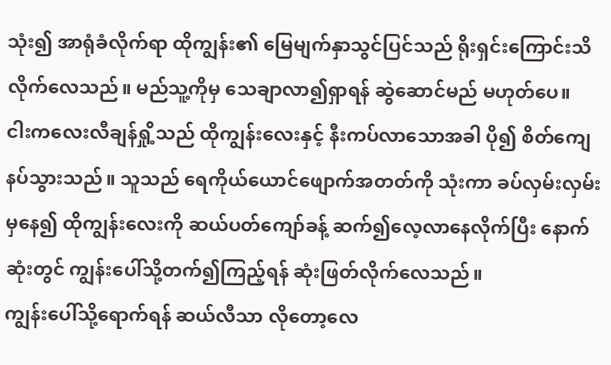သုံး၍ အာရုံခံလိုက်ရာ ထိုကျွန်း၏ မြေမျက်နှာသွင်ပြင်သည် ရိုးရှင်းကြောင်းသိလိုက်လေသည်။ မည်သူ့ကိုမှ သေချာလာ၍ရှာရန် ဆွဲဆောင်မည် မဟုတ်ပေ။
ငါးကလေးလီချန်ရှို့သည် ထိုကျွန်းလေးနှင့် နီးကပ်လာသောအခါ ပို၍ စိတ်ကျေနပ်သွားသည်။ သူသည် ရေကိုယ်ယောင်ဖျောက်အတတ်ကို သုံးကာ ခပ်လှမ်းလှမ်းမှနေ၍ ထိုကျွန်းလေးကို ဆယ်ပတ်ကျော်ခန့် ဆက်၍လေ့လာနေလိုက်ပြီး နောက်ဆုံးတွင် ကျွန်းပေါ်သို့တက်၍ကြည့်ရန် ဆုံးဖြတ်လိုက်လေသည်။
ကျွန်းပေါ်သို့ရောက်ရန် ဆယ်လီသာ လိုတော့လေ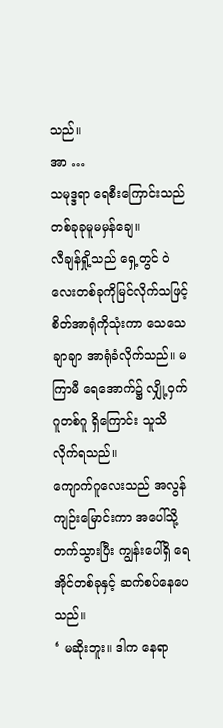သည်။
အာ …
သမုဒ္ဒရာ ရေစီးကြောင်းသည် တစ်ခုခုမူမမှန်ချေ။
လီချန်ရှို့သည် ရှေ့တွင် ဝဲလေးတစ်ခုကိုမြင်လိုက်သဖြင့် စိတ်အာရုံကိုသုံးကာ သေသေချာချာ အာရုံခံလိုက်သည်။ မကြာမီ ရေအောက်၌ လျှို့ဝှက်ဂူတစ်ဂူ ရှိကြောင်း သူသိလိုက်ရသည်။
ကျောက်ဂူလေးသည် အလွန်ကျဉ်းမြောင်းကာ အပေါ်သို့တက်သွားပြီး ကျွန်းပေါ်ရှိ ရေအိုင်တစ်ခုနှင့် ဆက်စပ်နေပေသည်။
‘ မဆိုးဘူး။ ဒါက နေရာ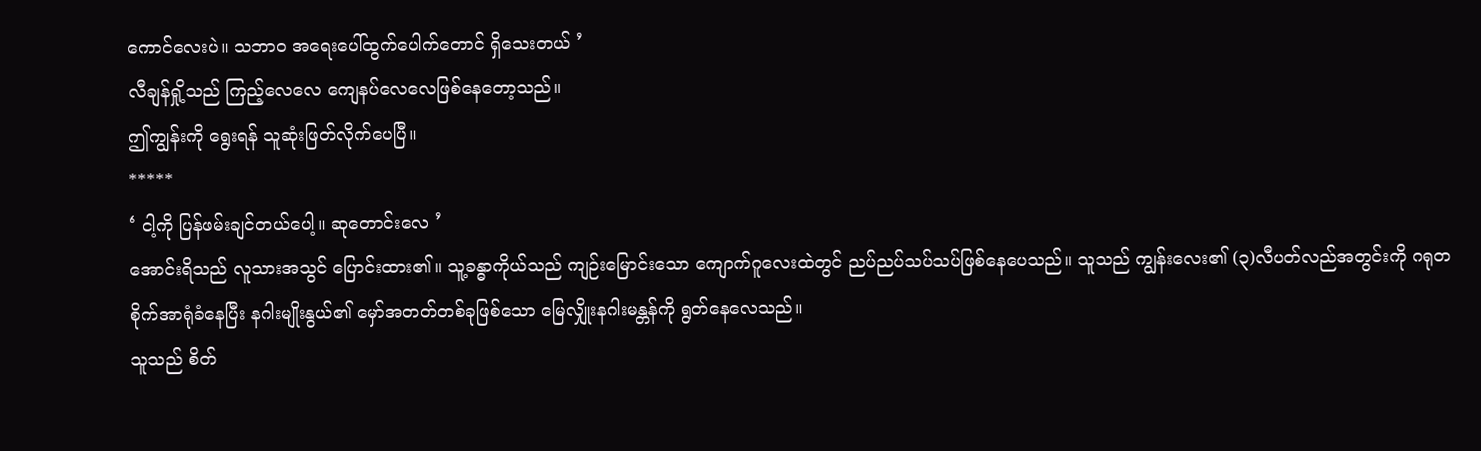ကောင်လေးပဲ။ သဘာဝ အရေးပေါ်ထွက်ပေါက်တောင် ရှိသေးတယ် ’
လီချန်ရှို့သည် ကြည့်လေလေ ကျေနပ်လေလေဖြစ်နေတော့သည်။
ဤကျွန်းကို ရွေးရန် သူဆုံးဖြတ်လိုက်ပေပြီ။
*****
‘ ငါ့ကို ပြန်ဖမ်းချင်တယ်ပေါ့။ ဆုတောင်းလေ ’
အောင်းရိသည် လူသားအသွင် ပြောင်းထား၏။ သူ့ခန္ဓာကိုယ်သည် ကျဉ်းမြောင်းသော ကျောက်ဂူလေးထဲတွင် ညပ်ညပ်သပ်သပ်ဖြစ်နေပေသည်။ သူသည် ကျွန်းလေး၏ (၃)လီပတ်လည်အတွင်းကို ဂရုတစိုက်အာရုံခံနေပြီး နဂါးမျိုးနွယ်၏ မှော်အတတ်တစ်ခုဖြစ်သော မြေလျှိုးနဂါးမန္တန်ကို ရွတ်နေလေသည်။
သူသည် စိတ်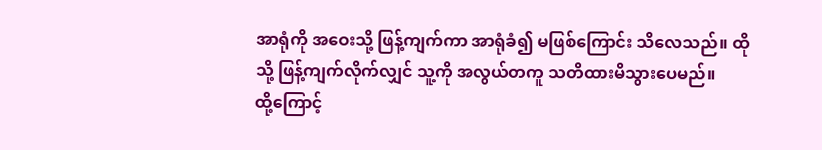အာရုံကို အဝေးသို့ ဖြန့်ကျက်ကာ အာရုံခံ၍ မဖြစ်ကြောင်း သိလေသည်။ ထိုသို့ ဖြန့်ကျက်လိုက်လျှင် သူ့ကို အလွယ်တကူ သတိထားမိသွားပေမည်။
ထို့ကြောင့်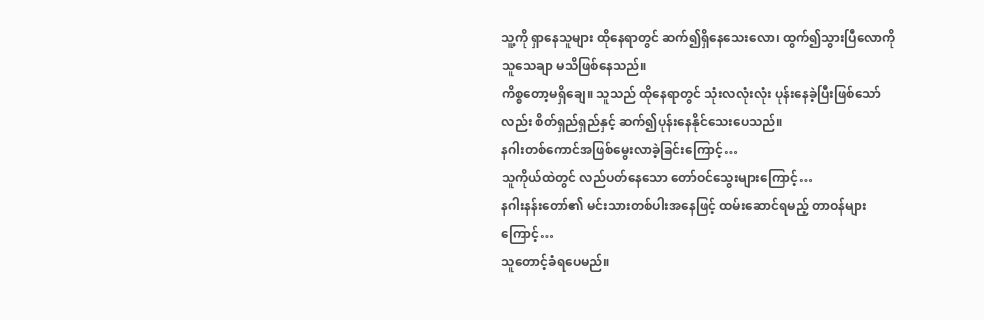သူ့ကို ရှာနေသူများ ထိုနေရာတွင် ဆက်၍ရှိနေသေးလော၊ ထွက်၍သွားပြီလောကို သူသေချာ မသိဖြစ်နေသည်။
ကိစ္စတော့မရှိချေ။ သူသည် ထိုနေရာတွင် သုံးလလုံးလုံး ပုန်းနေခဲ့ပြီးဖြစ်သော်လည်း စိတ်ရှည်ရှည်နှင့် ဆက်၍ပုန်းနေနိုင်သေးပေသည်။
နဂါးတစ်ကောင်အဖြစ်မွေးလာခဲ့ခြင်းကြောင့်…
သူကိုယ်ထဲတွင် လည်ပတ်နေသော တော်ဝင်သွေးများကြောင့်…
နဂါးနန်းတော်၏ မင်းသားတစ်ပါးအနေဖြင့် ထမ်းဆောင်ရမည့် တာဝန်များကြောင့်…
သူတောင့်ခံရပေမည်။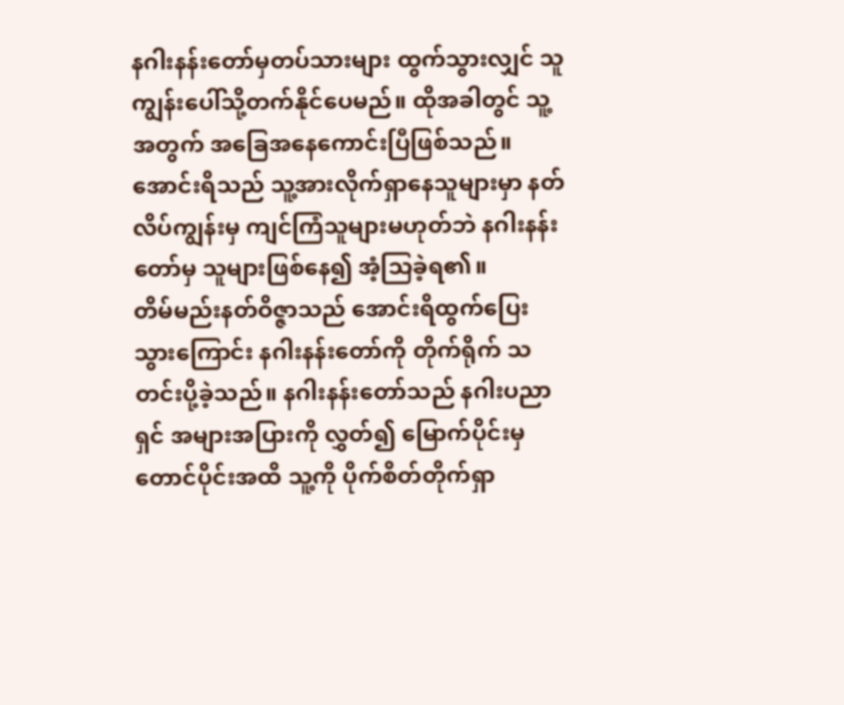နဂါးနန်းတော်မှတပ်သားများ ထွက်သွားလျှင် သူကျွန်းပေါ်သို့တက်နိုင်ပေမည်။ ထိုအခါတွင် သူ့အတွက် အခြေအနေကောင်းပြီဖြစ်သည်။
အောင်းရိသည် သူ့အားလိုက်ရှာနေသူများမှာ နတ်လိပ်ကျွန်းမှ ကျင်ကြံသူများမဟုတ်ဘဲ နဂါးနန်းတော်မှ သူများဖြစ်နေ၍ အံ့သြခဲ့ရ၏။
တိမ်မည်းနတ်ဝိဇ္ဇာသည် အောင်းရိထွက်ပြေးသွားကြောင်း နဂါးနန်းတော်ကို တိုက်ရိုက် သတင်းပို့ခဲ့သည်။ နဂါးနန်းတော်သည် နဂါးပညာရှင် အများအပြားကို လွှတ်၍ မြောက်ပိုင်းမှ တောင်ပိုင်းအထိ သူ့ကို ပိုက်စိတ်တိုက်ရှာ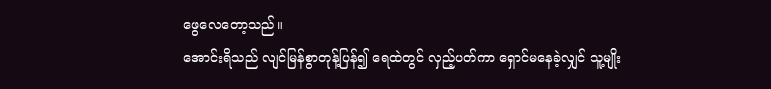ဖွေလေတော့သည်။
အောင်းရိသည် လျင်မြန်စွာတုန့်ပြန်၍ ရေထဲတွင် လှည့်ပတ်ကာ ရှောင်မနေခဲ့လျှင် သူ့မျိုး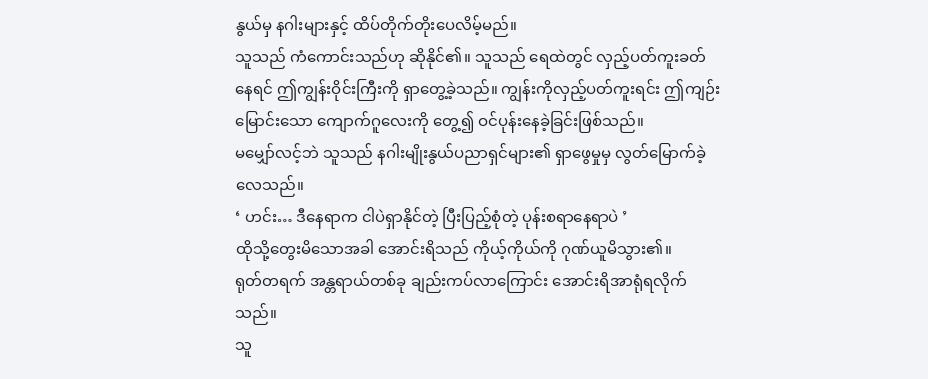နွယ်မှ နဂါးများနှင့် ထိပ်တိုက်တိုးပေလိမ့်မည်။
သူသည် ကံကောင်းသည်ဟု ဆိုနိုင်၏။ သူသည် ရေထဲတွင် လှည့်ပတ်ကူးခတ်နေရင် ဤကျွန်းဝိုင်းကြီးကို ရှာတွေ့ခဲ့သည်။ ကျွန်းကိုလှည့်ပတ်ကူးရင်း ဤကျဉ်းမြောင်းသော ကျောက်ဂူလေးကို တွေ့၍ ဝင်ပုန်းနေခဲ့ခြင်းဖြစ်သည်။
မမျှော်လင့်ဘဲ သူသည် နဂါးမျိုးနွယ်ပညာရှင်များ၏ ရှာဖွေမှုမှ လွတ်မြောက်ခဲ့လေသည်။
‘ ဟင်း… ဒီနေရာက ငါပဲရှာနိုင်တဲ့ ပြီးပြည့်စုံတဲ့ ပုန်းစရာနေရာပဲ ’
ထိုသို့တွေးမိသောအခါ အောင်းရိသည် ကိုယ့်ကိုယ်ကို ဂုဏ်ယူမိသွား၏။
ရုတ်တရက် အန္တရာယ်တစ်ခု ချည်းကပ်လာကြောင်း အောင်းရိအာရုံရလိုက်သည်။
သူ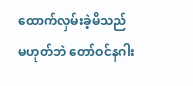ထောက်လှမ်းခဲ့မိသည် မဟုတ်ဘဲ တော်ဝင်နဂါး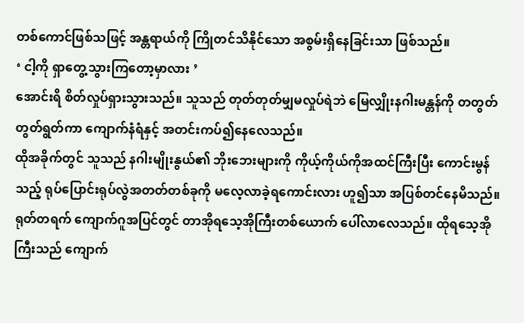တစ်ကောင်ဖြစ်သဖြင့် အန္တရာယ်ကို ကြိုတင်သိနိုင်သော အစွမ်းရှိနေခြင်းသာ ဖြစ်သည်။
‘ ငါ့ကို ရှာတွေ့သွားကြတော့မှာလား ’
အောင်းရိ စိတ်လှုပ်ရှားသွားသည်။ သူသည် တုတ်တုတ်မျှမလှုပ်ရဲဘဲ မြေလျှိုးနဂါးမန္တန်ကို တတွတ်တွတ်ရွတ်ကာ ကျောက်နံရံနှင့် အတင်းကပ်၍နေလေသည်။
ထိုအခိုက်တွင် သူသည် နဂါးမျိုးနွယ်၏ ဘိုးဘေးများကို ကိုယ့်ကိုယ်ကိုအထင်ကြီးပြီး ကောင်းမွန်သည့် ရုပ်ပြောင်းရုပ်လွဲအတတ်တစ်ခုကို မလေ့လာခဲ့ရကောင်းလား ဟူ၍သာ အပြစ်တင်နေမိသည်။
ရုတ်တရက် ကျောက်ဂူအပြင်တွင် တာအိုရသေ့အိုကြီးတစ်ယောက် ပေါ်လာလေသည်။ ထိုရသေ့အိုကြီးသည် ကျောက်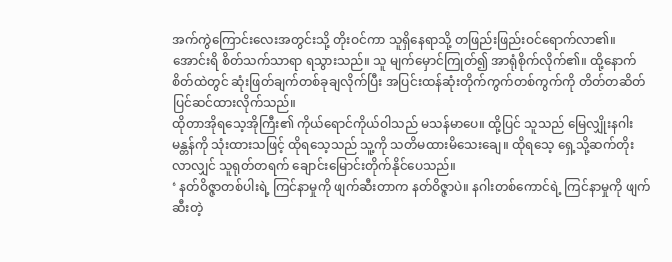အက်ကွဲကြောင်းလေးအတွင်းသို့ တိုးဝင်ကာ သူရှိနေရာသို့ တဖြည်းဖြည်းဝင်ရောက်လာ၏။
အောင်းရိ စိတ်သက်သာရာ ရသွားသည်။ သူ မျက်မှောင်ကြုတ်၍ အာရုံစိုက်လိုက်၏။ ထို့နောက် စိတ်ထဲတွင် ဆုံးဖြတ်ချက်တစ်ခုချလိုက်ပြီး အပြင်းထန်ဆုံးတိုက်ကွက်တစ်ကွက်ကို တိတ်တဆိတ်ပြင်ဆင်ထားလိုက်သည်။
ထိုတာအိုရသေ့အိုကြီး၏ ကိုယ်ရောင်ကိုယ်ဝါသည် မသန်မာပေ။ ထို့ပြင် သူသည် မြေလျှိုးနဂါးမန္တန်ကို သုံးထားသဖြင့် ထိုရသေ့သည် သူ့ကို သတိမထားမိသေးချေ။ ထိုရသေ့ ရှေ့သို့ဆက်တိုးလာလျှင် သူရုတ်တရက် ချောင်းမြောင်းတိုက်နိုင်ပေသည်။
‘ နတ်ဝိဇ္ဇာတစ်ပါးရဲ့ ကြင်နာမှုကို ဖျက်ဆီးတာက နတ်ဝိဇ္ဇာပဲ။ နဂါးတစ်ကောင်ရဲ့ ကြင်နာမှုကို ဖျက်ဆီးတဲ့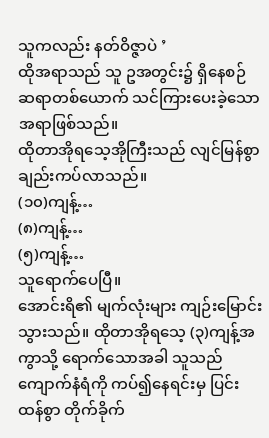သူကလည်း နတ်ဝိဇ္ဇာပဲ ’
ထိုအရာသည် သူ ဥအတွင်း၌ ရှိနေစဉ် ဆရာတစ်ယောက် သင်ကြားပေးခဲ့သောအရာဖြစ်သည်။
ထိုတာအိုရသေ့အိုကြီးသည် လျင်မြန်စွာ ချည်းကပ်လာသည်။
(၁၀)ကျန့်…
(၈)ကျန့်…
(၅)ကျန့်…
သူရောက်ပေပြီ။
အောင်းရိ၏ မျက်လုံးများ ကျဉ်းမြောင်းသွားသည်။ ထိုတာအိုရသေ့ (၃)ကျန့်အကွာသို့ ရောက်သောအခါ သူသည် ကျောက်နံရံကို ကပ်၍နေရင်းမှ ပြင်းထန်စွာ တိုက်ခိုက်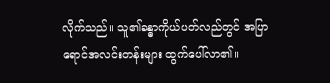လိုက်သည်။ သူ၏ခန္ဓာကိုယ်ပတ်လည်တွင် အပြာရောင်အလင်းတန်းများ ထွက်ပေါ်လာ၏။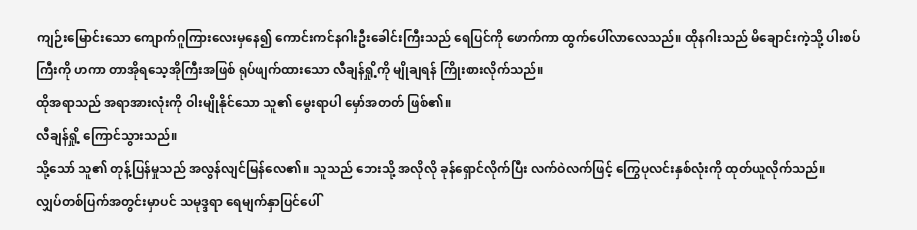ကျဉ်းမြောင်းသော ကျောက်ဂူကြားလေးမှနေ၍ ကောင်းကင်နဂါးဦးခေါင်းကြီးသည် ရေပြင်ကို ဖောက်ကာ ထွက်ပေါ်လာလေသည်။ ထိုနဂါးသည် မိချောင်းကဲ့သို့ ပါးစပ်ကြီးကို ဟကာ တာအိုရသေ့အိုကြီးအဖြစ် ရုပ်ဖျက်ထားသော လီချန်ရှို့ကို မျိုချရန် ကြိုးစားလိုက်သည်။
ထိုအရာသည် အရာအားလုံးကို ဝါးမျိုနိုင်သော သူ၏ မွေးရာပါ မှော်အတတ် ဖြစ်၏။
လီချန်ရှို့ ကြောင်သွားသည်။
သို့သော် သူ၏ တုန့်ပြန်မှုသည် အလွန်လျင်မြန်လေ၏။ သူသည် ဘေးသို့ အလိုလို ခုန်ရှောင်လိုက်ပြီး လက်ဝဲလက်ဖြင့် ကြွေပုလင်းနှစ်လုံးကို ထုတ်ယူလိုက်သည်။
လျှပ်တစ်ပြက်အတွင်းမှာပင် သမုဒ္ဒရာ ရေမျက်နှာပြင်ပေါ်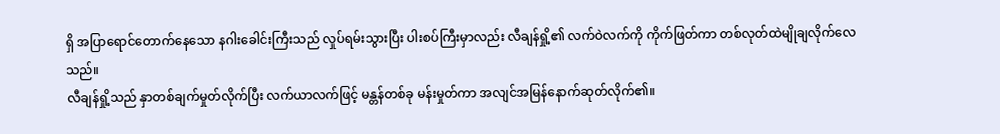ရှိ အပြာရောင်တောက်နေသော နဂါးခေါင်းကြီးသည် လှုပ်ရမ်းသွားပြီး ပါးစပ်ကြီးမှာလည်း လီချန်ရှို့၏ လက်ဝဲလက်ကို ကိုက်ဖြတ်ကာ တစ်လုတ်ထဲမျိုချလိုက်လေသည်။
လီချန်ရှို့သည် နှာတစ်ချက်မှုတ်လိုက်ပြီး လက်ယာလက်ဖြင့် မန္တန်တစ်ခု မန်းမှုတ်ကာ အလျင်အမြန်နောက်ဆုတ်လိုက်၏။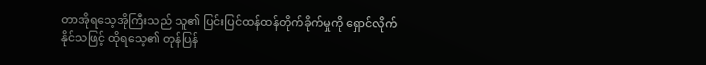တာအိုရသေ့အိုကြီးသည် သူ၏ ပြင်းပြင်ထန်ထန်တိုက်ခိုက်မှုကို ရှောင်လိုက်နိုင်သဖြင့် ထိုရသေ့၏ တုန်ပြန်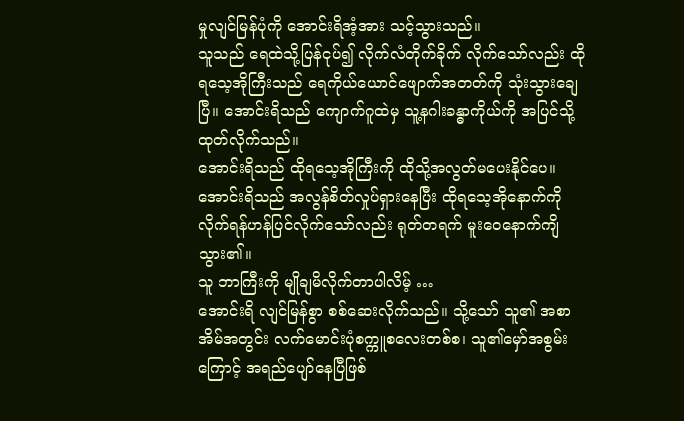မှုလျင်မြန်ပုံကို အောင်းရိအံ့အား သင့်သွားသည်။
သူသည် ရေထဲသို့ပြန်ငုပ်၍ လိုက်လံတိုက်ခိုက် လိုက်သော်လည်း ထိုရသေ့အိုကြီးသည် ရေကိုယ်ယောင်ဖျောက်အတတ်ကို သုံးသွားချေပြီ။ အောင်းရိသည် ကျောက်ဂူထဲမှ သူ့နဂါးခန္ဓာကိုယ်ကို အပြင်သို့ထုတ်လိုက်သည်။
အောင်းရိသည် ထိုရသေ့အိုကြီးကို ထိုသို့အလွတ်မပေးနိုင်ပေ။
အောင်းရိသည် အလွန်စိတ်လှုပ်ရှားနေပြီး ထိုရသေ့အိုနောက်ကို လိုက်ရန်ဟန်ပြင်လိုက်သော်လည်း ရုတ်တရက် မူးဝေနောက်ကျိသွား၏။
သူ ဘာကြီးကို မျိုချမိလိုက်တာပါလိမ့် …
အောင်းရိ လျင်မြန်စွာ စစ်ဆေးလိုက်သည်။ သို့သော် သူ၏ အစာအိမ်အတွင်း လက်မောင်းပုံစက္ကူစလေးတစ်စ၊ သူ၏မှော်အစွမ်းကြောင့် အရည်ပျော်နေပြီဖြစ်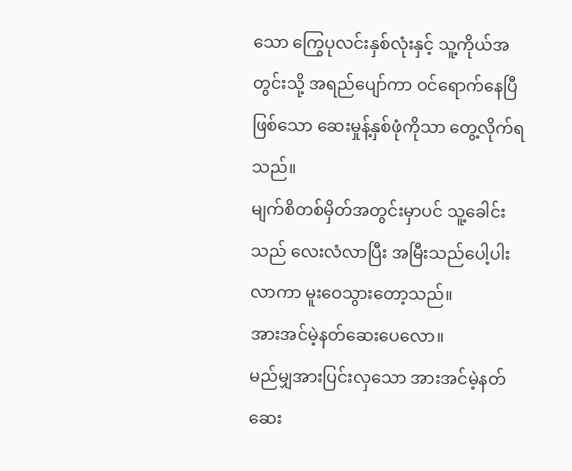သော ကြွေပုလင်းနှစ်လုံးနှင့် သူ့ကိုယ်အတွင်းသို့ အရည်ပျော်ကာ ဝင်ရောက်နေပြီဖြစ်သော ဆေးမှုန့်နှစ်ဖုံကိုသာ တွေ့လိုက်ရသည်။
မျက်စိတစ်မှိတ်အတွင်းမှာပင် သူ့ခေါင်းသည် လေးလံလာပြီး အမြီးသည်ပေါ့ပါးလာကာ မူးဝေသွားတော့သည်။
အားအင်မဲ့နတ်ဆေးပေလော။
မည်မျှအားပြင်းလှသော အားအင်မဲ့နတ်ဆေး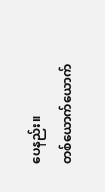ပေနည်း။
တစ်ယောက်ယောက်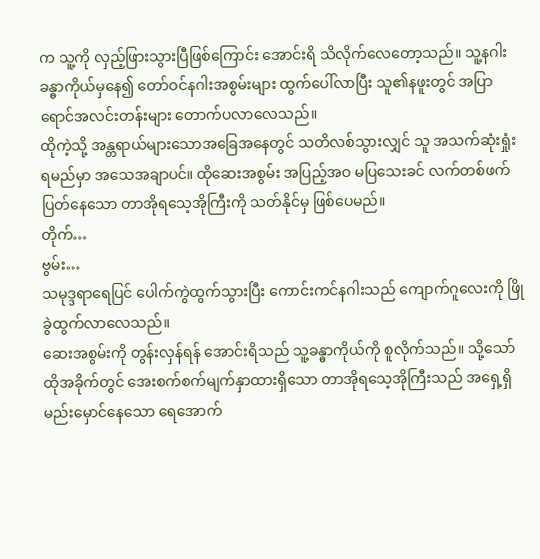က သူ့ကို လှည့်ဖြားသွားပြီဖြစ်ကြောင်း အောင်းရိ သိလိုက်လေတော့သည်။ သူ့နဂါးခန္ဓာကိုယ်မှနေ၍ တော်ဝင်နဂါးအစွမ်းများ ထွက်ပေါ်လာပြီး သူ၏နဖူးတွင် အပြာရောင်အလင်းတန်းများ တောက်ပလာလေသည်။
ထိုကဲ့သို့ အန္တရာယ်များသောအခြေအနေတွင် သတိလစ်သွားလျှင် သူ အသက်ဆုံးရှုံးရမည်မှာ အသေအချာပင်။ ထိုဆေးအစွမ်း အပြည့်အဝ မပြသေးခင် လက်တစ်ဖက်ပြတ်နေသော တာအိုရသေ့အိုကြီးကို သတ်နိုင်မှ ဖြစ်ပေမည်။
တိုက်…
ဗွမ်း…
သမုဒ္ဒရာရေပြင် ပေါက်ကွဲထွက်သွားပြီး ကောင်းကင်နဂါးသည် ကျောက်ဂူလေးကို ဖြိုခွဲထွက်လာလေသည်။
ဆေးအစွမ်းကို တွန်းလှန်ရန် အောင်းရိသည် သူ့ခန္ဓာကိုယ်ကို စူလိုက်သည်။ သို့သော် ထိုအခိုက်တွင် အေးစက်စက်မျက်နှာထားရှိသော တာအိုရသေ့အိုကြီးသည် အရှေ့ရှိ မည်းမှောင်နေသော ရေအောက်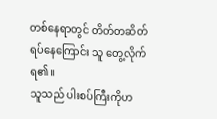တစ်နေရာတွင် တိတ်တဆိတ်ရပ်နေကြောင်း သူ တွေ့လိုက်ရ၏။
သူသည် ပါးစပ်ကြီးကိုဟ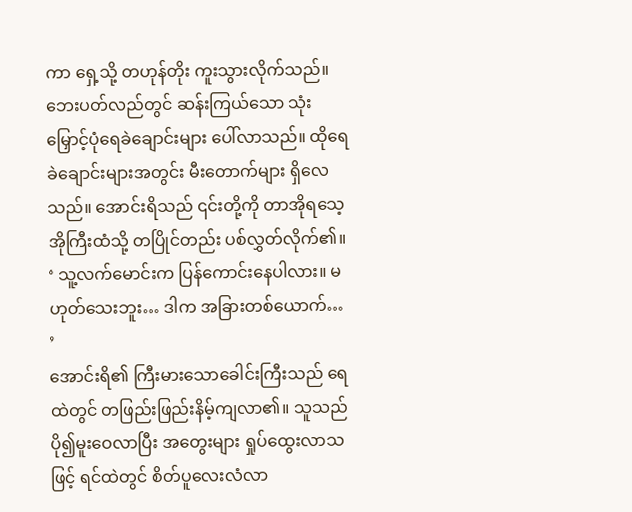ကာ ရှေ့သို့ တဟုန်တိုး ကူးသွားလိုက်သည်။
ဘေးပတ်လည်တွင် ဆန်းကြယ်သော သုံးမြှောင့်ပုံရေခဲချောင်းများ ပေါ်လာသည်။ ထိုရေခဲချောင်းများအတွင်း မီးတောက်များ ရှိလေသည်။ အောင်းရိသည် ၎င်းတို့ကို တာအိုရသေ့အိုကြီးထံသို့ တပြိုင်တည်း ပစ်လွှတ်လိုက်၏။
‘ သူ့လက်မောင်းက ပြန်ကောင်းနေပါလား။ မဟုတ်သေးဘူး… ဒါက အခြားတစ်ယောက်… ’
အောင်းရိ၏ ကြီးမားသောခေါင်းကြီးသည် ရေထဲတွင် တဖြည်းဖြည်းနိမ့်ကျလာ၏။ သူသည် ပို၍မူးဝေလာပြီး အတွေးများ ရှုပ်ထွေးလာသဖြင့် ရင်ထဲတွင် စိတ်ပူလေးလံလာ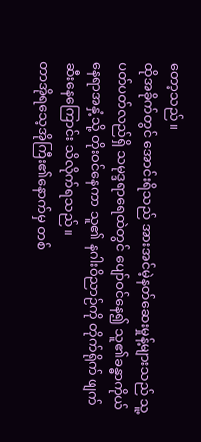တော့သည်။
ထိုအခိုက်တွင် အောင်းရိသည် အားအင်မဲ့နတ်ဆေးမှုန့်များသည် သူ့ပတ်ပတ်လည်ရှိ သမုဒ္ဒရာရေထဲတွင် ပျော်ဝင်နေ၍ သူ၏ခန္ဓာကိုယ်နေရာအနှံ့သို့ တိုးဝင်နေကာ သူ၏ နဂါးဝိညာဉ်ကို တိုက်ရိုက် ဖျက်ဆီးနေကြောင်း သိလိုက်ရသည်။
တာအိုရသေ့အိုကြီး၏နောက်မှ တစ်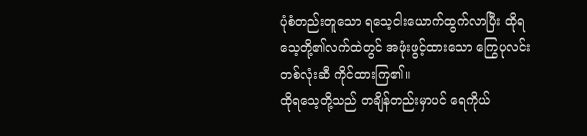ပုံစံတည်းတူသော ရသေ့ငါးယောက်ထွက်လာပြီး ထိုရသေ့တို့၏လက်ထဲတွင် အဖုံးဖွင့်ထားသော ကြွေပုလင်းတစ်လုံးဆီ ကိုင်ထားကြ၏။
ထိုရသေ့တို့သည် တချိန်တည်းမှာပင် ရေကိုယ်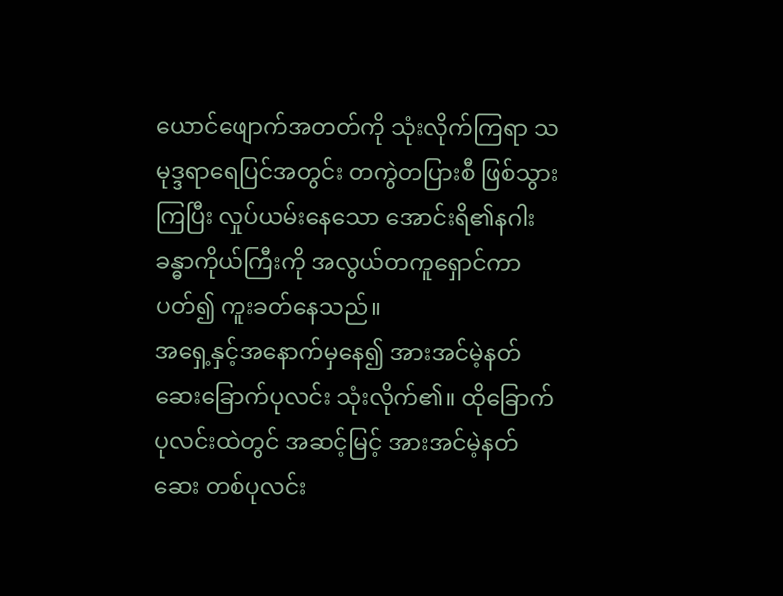ယောင်ဖျောက်အတတ်ကို သုံးလိုက်ကြရာ သမုဒ္ဒရာရေပြင်အတွင်း တကွဲတပြားစီ ဖြစ်သွားကြပြီး လှုပ်ယမ်းနေသော အောင်းရိ၏နဂါး ခန္ဓာကိုယ်ကြီးကို အလွယ်တကူရှောင်ကာ ပတ်၍ ကူးခတ်နေသည်။
အရှေ့နှင့်အနောက်မှနေ၍ အားအင်မဲ့နတ်ဆေးခြောက်ပုလင်း သုံးလိုက်၏။ ထိုခြောက်ပုလင်းထဲတွင် အဆင့်မြင့် အားအင်မဲ့နတ်ဆေး တစ်ပုလင်း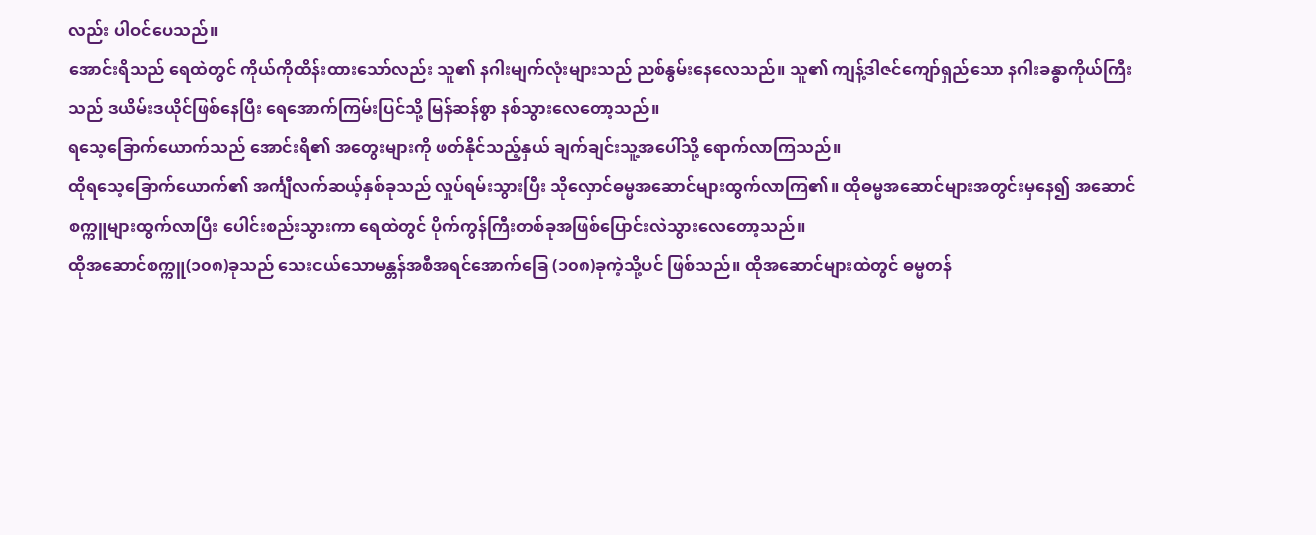လည်း ပါဝင်ပေသည်။
အောင်းရိသည် ရေထဲတွင် ကိုယ်ကိုထိန်းထားသော်လည်း သူ၏ နဂါးမျက်လုံးများသည် ညစ်နွမ်းနေလေသည်။ သူ၏ ကျန့်ဒါဇင်ကျော်ရှည်သော နဂါးခန္ဓာကိုယ်ကြီးသည် ဒယိမ်းဒယိုင်ဖြစ်နေပြီး ရေအောက်ကြမ်းပြင်သို့ မြန်ဆန်စွာ နစ်သွားလေတော့သည်။
ရသေ့ခြောက်ယောက်သည် အောင်းရိ၏ အတွေးများကို ဖတ်နိုင်သည့်နှယ် ချက်ချင်းသူ့အပေါ်သို့ ရောက်လာကြသည်။
ထိုရသေ့ခြောက်ယောက်၏ အင်္ကျီလက်ဆယ့်နှစ်ခုသည် လှုပ်ရမ်းသွားပြီး သိုလှောင်ဓမ္မအဆောင်များထွက်လာကြ၏။ ထိုဓမ္မအဆောင်များအတွင်းမှနေ၍ အဆောင်စက္ကူများထွက်လာပြီး ပေါင်းစည်းသွားကာ ရေထဲတွင် ပိုက်ကွန်ကြီးတစ်ခုအဖြစ်ပြောင်းလဲသွားလေတော့သည်။
ထိုအဆောင်စက္ကူ(၁၀၈)ခုသည် သေးငယ်သောမန္တန်အစီအရင်အောက်ခြေ (၁၀၈)ခုကဲ့သို့ပင် ဖြစ်သည်။ ထိုအဆောင်များထဲတွင် ဓမ္မတန်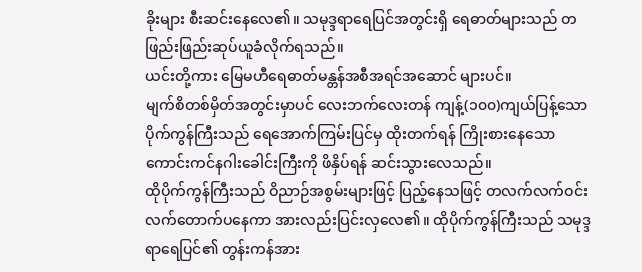ခိုးများ စီးဆင်းနေလေ၏။ သမုဒ္ဒရာရေပြင်အတွင်းရှိ ရေဓာတ်များသည် တဖြည်းဖြည်းဆုပ်ယူခံလိုက်ရသည်။
ယင်းတို့ကား မြေမဟီရေဓာတ်မန္တန်အစီအရင်အဆောင် များပင်။
မျက်စိတစ်မှိတ်အတွင်းမှာပင် လေးဘက်လေးတန် ကျန့်(၁၀၀)ကျယ်ပြန့်သော ပိုက်ကွန်ကြီးသည် ရေအောက်ကြမ်းပြင်မှ ထိုးတက်ရန် ကြိုးစားနေသော ကောင်းကင်နဂါးခေါင်းကြီးကို ဖိနှိပ်ရန် ဆင်းသွားလေသည်။
ထိုပိုက်ကွန်ကြီးသည် ဝိညာဉ်အစွမ်းများဖြင့် ပြည့်နေသဖြင့် တလက်လက်ဝင်းလက်တောက်ပနေကာ အားလည်းပြင်းလှလေ၏။ ထိုပိုက်ကွန်ကြီးသည် သမုဒ္ဒရာရေပြင်၏ တွန်းကန်အား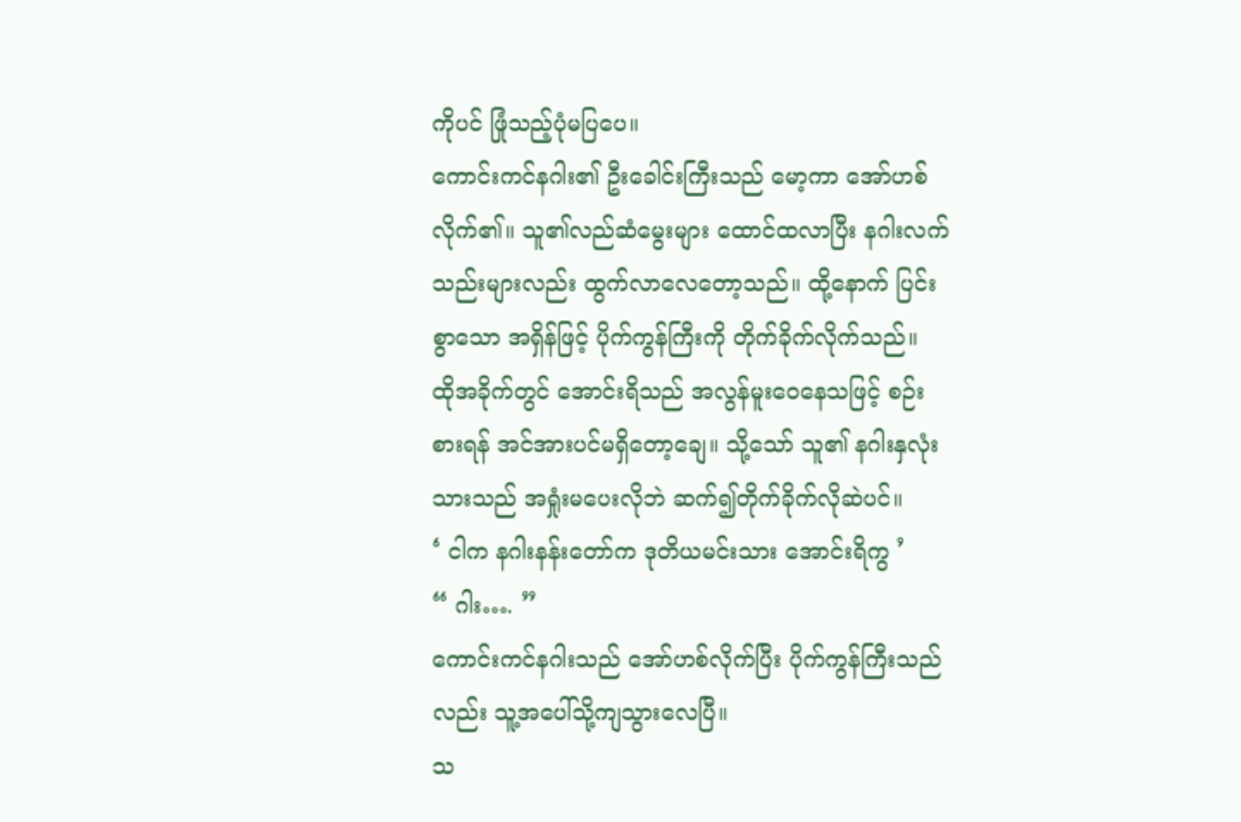ကိုပင် ဖြုံသည့်ပုံမပြပေ။
ကောင်းကင်နဂါး၏ ဦးခေါင်းကြီးသည် မော့ကာ အော်ဟစ်လိုက်၏။ သူ၏လည်ဆံမွေးများ ထောင်ထလာပြီး နဂါးလက်သည်းများလည်း ထွက်လာလေတော့သည်။ ထို့နောက် ပြင်းစွာသော အရှိန်ဖြင့် ပိုက်ကွန်ကြီးကို တိုက်ခိုက်လိုက်သည်။
ထိုအခိုက်တွင် အောင်းရိသည် အလွန်မူးဝေနေသဖြင့် စဉ်းစားရန် အင်အားပင်မရှိတော့ချေ။ သို့သော် သူ၏ နဂါးနှလုံးသားသည် အရှုံးမပေးလိုဘဲ ဆက်၍တိုက်ခိုက်လိုဆဲပင်။
‘ ငါက နဂါးနန်းတော်က ဒုတိယမင်းသား အောင်းရိကွ ’
“ ဂါး…. ”
ကောင်းကင်နဂါးသည် အော်ဟစ်လိုက်ပြီး ပိုက်ကွန်ကြီးသည်လည်း သူ့အပေါ်သို့ကျသွားလေပြီ။
သ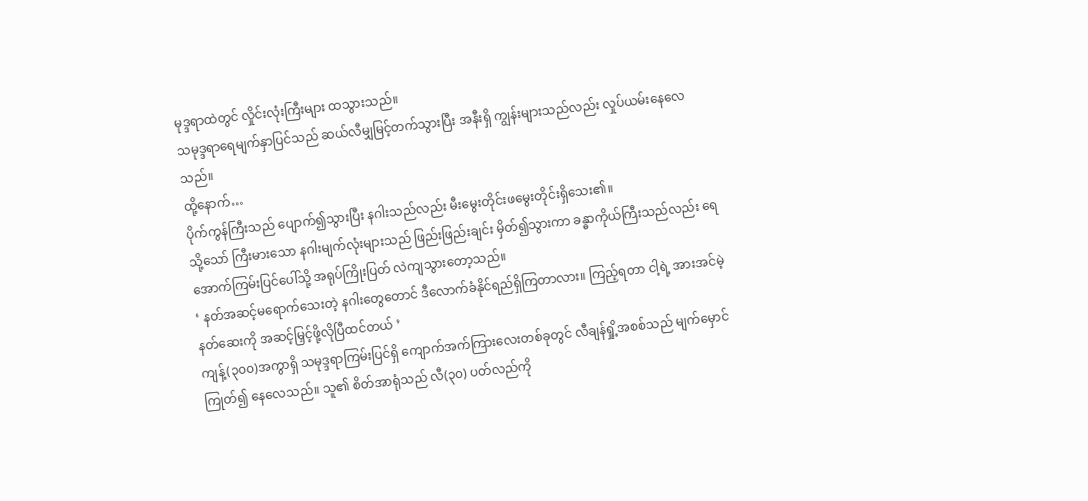မုဒ္ဒရာထဲတွင် လှိုင်းလုံးကြီးများ ထသွားသည်။
သမုဒ္ဒရာရေမျက်နှာပြင်သည် ဆယ်လီမျှမြင့်တက်သွားပြီး အနီးရှိ ကျွန်းများသည်လည်း လှုပ်ယမ်းနေလေသည်။
ထို့နောက်…
ပိုက်ကွန်ကြီးသည် ပျောက်၍သွားပြီး နဂါးသည်လည်း မီးမွေးတိုင်းဖမွေးတိုင်းရှိသေး၏။
သို့သော် ကြီးမားသော နဂါးမျက်လုံးများသည် ဖြည်းဖြည်းချင်း မှိတ်၍သွားကာ ခန္ဓာကိုယ်ကြီးသည်လည်း ရေအောက်ကြမ်းပြင်ပေါ်သို့ အရုပ်ကြိုးပြတ် လဲကျသွားတော့သည်။
‘ နတ်အဆင့်မရောက်သေးတဲ့ နဂါးတွေတောင် ဒီလောက်ခံနိုင်ရည်ရှိကြတာလား။ ကြည့်ရတာ ငါ့ရဲ့ အားအင်မဲ့နတ်ဆေးကို အဆင့်မြှင့်ဖို့လိုပြီထင်တယ် ’
ကျန့်(၃၀၀)အကွာရှိ သမုဒ္ဒရာကြမ်းပြင်ရှိ ကျောက်အက်ကြားလေးတစ်ခုတွင် လီချန်ရှို့အစစ်သည် မျက်မှောင်ကြုတ်၍ နေလေသည်။ သူ၏ စိတ်အာရုံသည် လီ(၃၀) ပတ်လည်ကို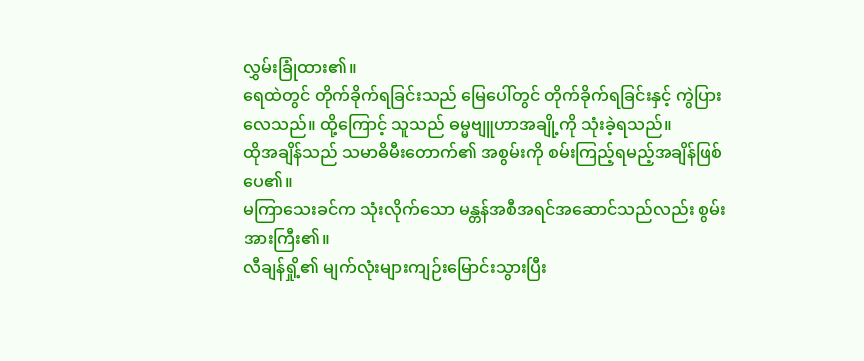လွှမ်းခြုံထား၏။
ရေထဲတွင် တိုက်ခိုက်ရခြင်းသည် မြေပေါ်တွင် တိုက်ခိုက်ရခြင်းနှင့် ကွဲပြားလေသည်။ ထို့ကြောင့် သူသည် ဓမ္မဗျူဟာအချို့ကို သုံးခဲ့ရသည်။
ထိုအချိန်သည် သမာဓိမီးတောက်၏ အစွမ်းကို စမ်းကြည့်ရမည့်အချိန်ဖြစ်ပေ၏။
မကြာသေးခင်က သုံးလိုက်သော မန္တန်အစီအရင်အဆောင်သည်လည်း စွမ်းအားကြီး၏။
လီချန်ရှို့၏ မျက်လုံးများကျဉ်းမြောင်းသွားပြီး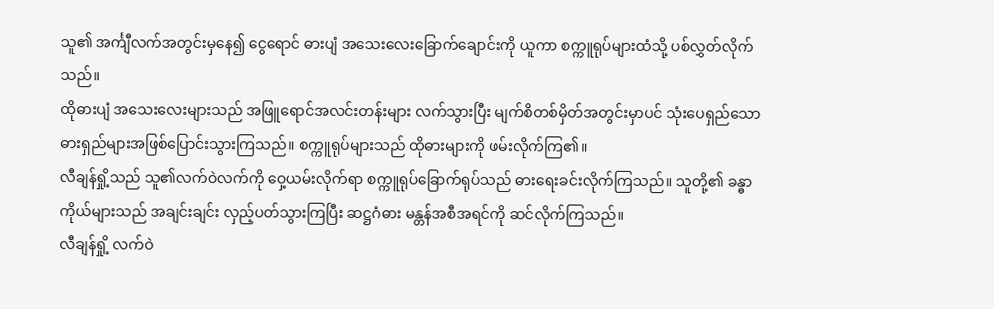သူ၏ အင်္ကျီလက်အတွင်းမှနေ၍ ငွေရောင် ဓားပျံ အသေးလေးခြောက်ချောင်းကို ယူကာ စက္ကူရုပ်များထံသို့ ပစ်လွှတ်လိုက်သည်။
ထိုဓားပျံ အသေးလေးများသည် အဖြူရောင်အလင်းတန်းများ လက်သွားပြီး မျက်စိတစ်မှိတ်အတွင်းမှာပင် သုံးပေရှည်သော ဓားရှည်များအဖြစ်ပြောင်းသွားကြသည်။ စက္ကူရုပ်များသည် ထိုဓားများကို ဖမ်းလိုက်ကြ၏။
လီချန်ရှို့သည် သူ၏လက်ဝဲလက်ကို ဝှေ့ယမ်းလိုက်ရာ စက္ကူရုပ်ခြောက်ရုပ်သည် ဓားရေးခင်းလိုက်ကြသည်။ သူတို့၏ ခန္ဓာကိုယ်များသည် အချင်းချင်း လှည့်ပတ်သွားကြပြီး ဆဋ္ဌဂံဓား မန္တန်အစီအရင်ကို ဆင်လိုက်ကြသည်။
လီချန်ရှို့ လက်ဝဲ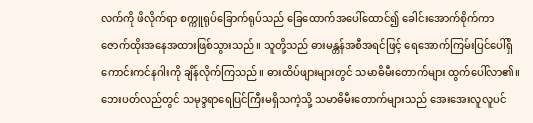လက်ကို ဖိလိုက်ရာ စက္ကူရုပ်ခြောက်ရုပ်သည် ခြေထောက်အပေါ်ထောင်၍ ခေါင်းအောက်စိုက်ကာ ဇောက်ထိုးအနေအထားဖြစ်သွားသည်။ သူတို့သည် ဓားမန္တန်အစီအရင်ဖြင့် ရေအောက်ကြမ်းပြင်ပေါ်ရှိ ကောင်းကင်နဂါးကို ချိန်လိုက်ကြသည်။ ဓားထိပ်ဖျားများတွင် သမာဓိမီးတောက်များ ထွက်ပေါ်လာ၏။
ဘေးပတ်လည်တွင် သမုဒ္ဒရာရေပြင်ကြီးမရှိသကဲ့သို့ သမာဓိမီးတောက်များသည် အေးအေးလူလူပင်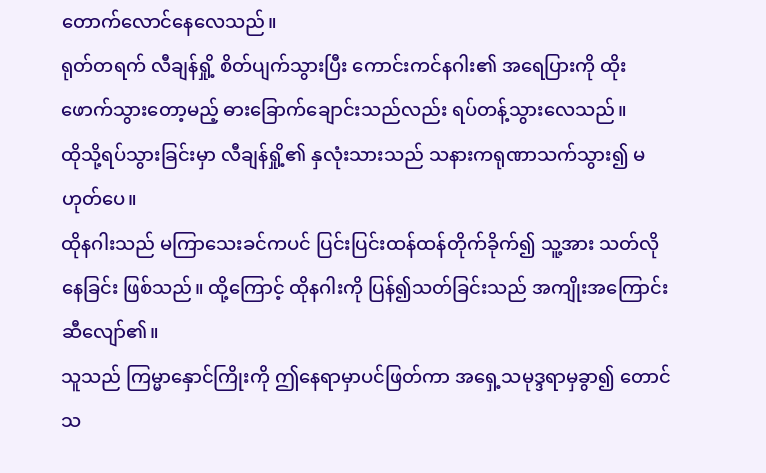တောက်လောင်နေလေသည်။
ရုတ်တရက် လီချန်ရှို့ စိတ်ပျက်သွားပြီး ကောင်းကင်နဂါး၏ အရေပြားကို ထိုးဖောက်သွားတော့မည့် ဓားခြောက်ချောင်းသည်လည်း ရပ်တန့်သွားလေသည်။
ထိုသို့ရပ်သွားခြင်းမှာ လီချန်ရှို့၏ နှလုံးသားသည် သနားကရုဏာသက်သွား၍ မဟုတ်ပေ။
ထိုနဂါးသည် မကြာသေးခင်ကပင် ပြင်းပြင်းထန်ထန်တိုက်ခိုက်၍ သူ့အား သတ်လိုနေခြင်း ဖြစ်သည်။ ထို့ကြောင့် ထိုနဂါးကို ပြန်၍သတ်ခြင်းသည် အကျိုးအကြောင်းဆီလျော်၏။
သူသည် ကြမ္မာနှောင်ကြိုးကို ဤနေရာမှာပင်ဖြတ်ကာ အရှေ့သမုဒ္ဒရာမှခွာ၍ တောင်သ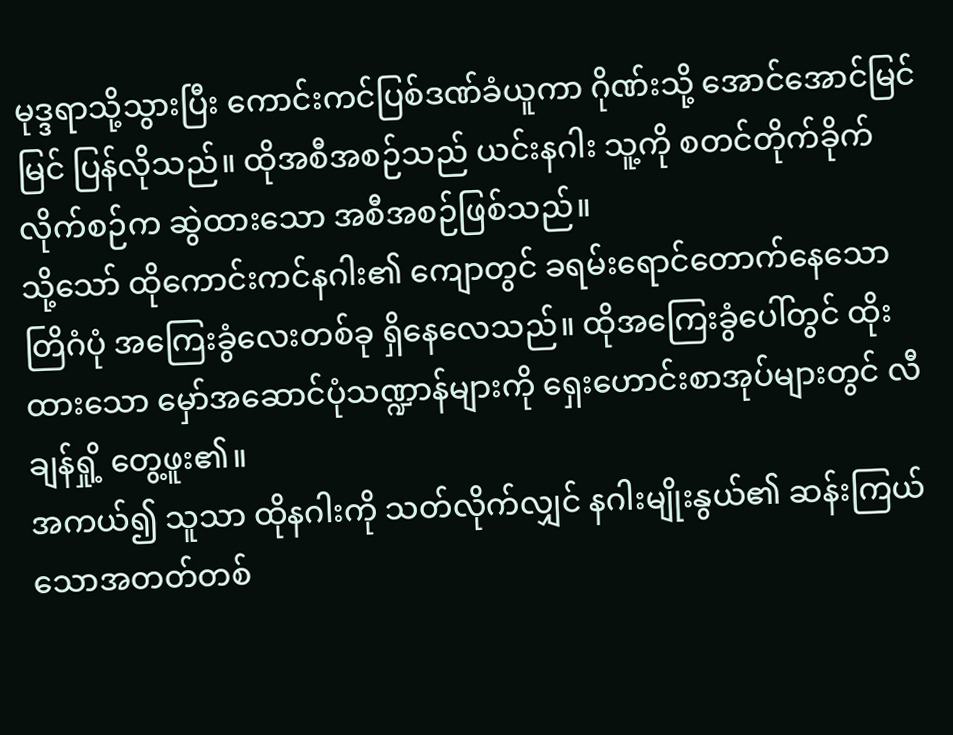မုဒ္ဒရာသို့သွားပြီး ကောင်းကင်ပြစ်ဒဏ်ခံယူကာ ဂိုဏ်းသို့ အောင်အောင်မြင်မြင် ပြန်လိုသည်။ ထိုအစီအစဉ်သည် ယင်းနဂါး သူ့ကို စတင်တိုက်ခိုက်လိုက်စဉ်က ဆွဲထားသော အစီအစဉ်ဖြစ်သည်။
သို့သော် ထိုကောင်းကင်နဂါး၏ ကျောတွင် ခရမ်းရောင်တောက်နေသော တြိဂံပုံ အကြေးခွံလေးတစ်ခု ရှိနေလေသည်။ ထိုအကြေးခွံပေါ်တွင် ထိုးထားသော မှော်အဆောင်ပုံသဏ္ဍာန်များကို ရှေးဟောင်းစာအုပ်များတွင် လီချန်ရှို့ တွေ့ဖူး၏။
အကယ်၍ သူသာ ထိုနဂါးကို သတ်လိုက်လျှင် နဂါးမျိုးနွယ်၏ ဆန်းကြယ်သောအတတ်တစ်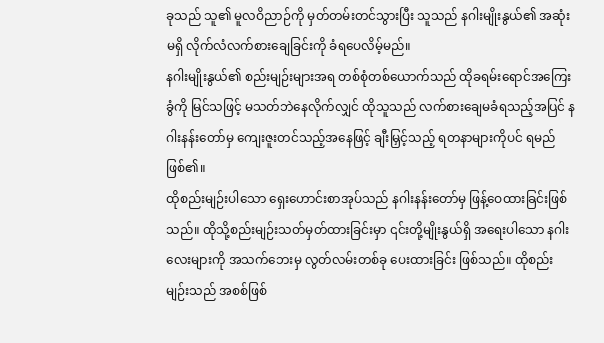ခုသည် သူ၏ မူလဝိညာဉ်ကို မှတ်တမ်းတင်သွားပြီး သူသည် နဂါးမျိုးနွယ်၏ အဆုံးမရှိ လိုက်လံလက်စားချေခြင်းကို ခံရပေလိမ့်မည်။
နဂါးမျိုးနွယ်၏ စည်းမျဉ်းများအရ တစ်စုံတစ်ယောက်သည် ထိုခရမ်းရောင်အကြေးခွံကို မြင်သဖြင့် မသတ်ဘဲနေလိုက်လျှင် ထိုသူသည် လက်စားချေမခံရသည့်အပြင် နဂါးနန်းတော်မှ ကျေးဇူးတင်သည့်အနေဖြင့် ချီးမြှင့်သည့် ရတနာများကိုပင် ရမည်ဖြစ်၏။
ထိုစည်းမျဉ်းပါသော ရှေးဟောင်းစာအုပ်သည် နဂါးနန်းတော်မှ ဖြန့်ဝေထားခြင်းဖြစ်သည်။ ထိုသို့စည်းမျဉ်းသတ်မှတ်ထားခြင်းမှာ ၎င်းတို့မျိုးနွယ်ရှိ အရေးပါသော နဂါးလေးများကို အသက်ဘေးမှ လွတ်လမ်းတစ်ခု ပေးထားခြင်း ဖြစ်သည်။ ထိုစည်းမျဉ်းသည် အစစ်ဖြစ်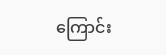ကြောင်း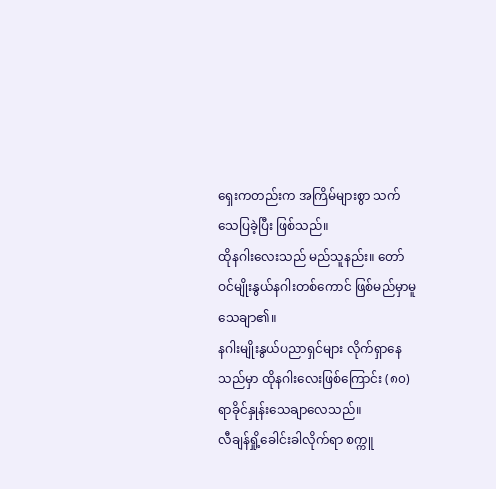ရှေးကတည်းက အကြိမ်များစွာ သက်သေပြခဲ့ပြီး ဖြစ်သည်။
ထိုနဂါးလေးသည် မည်သူနည်း။ တော်ဝင်မျိုးနွယ်နဂါးတစ်ကောင် ဖြစ်မည်မှာမူသေချာ၏။
နဂါးမျိုးနွယ်ပညာရှင်များ လိုက်ရှာနေသည်မှာ ထိုနဂါးလေးဖြစ်ကြောင်း (၈၀)ရာခိုင်နှုန်းသေချာလေသည်။
လီချန်ရှို့ခေါင်းခါလိုက်ရာ စက္ကူ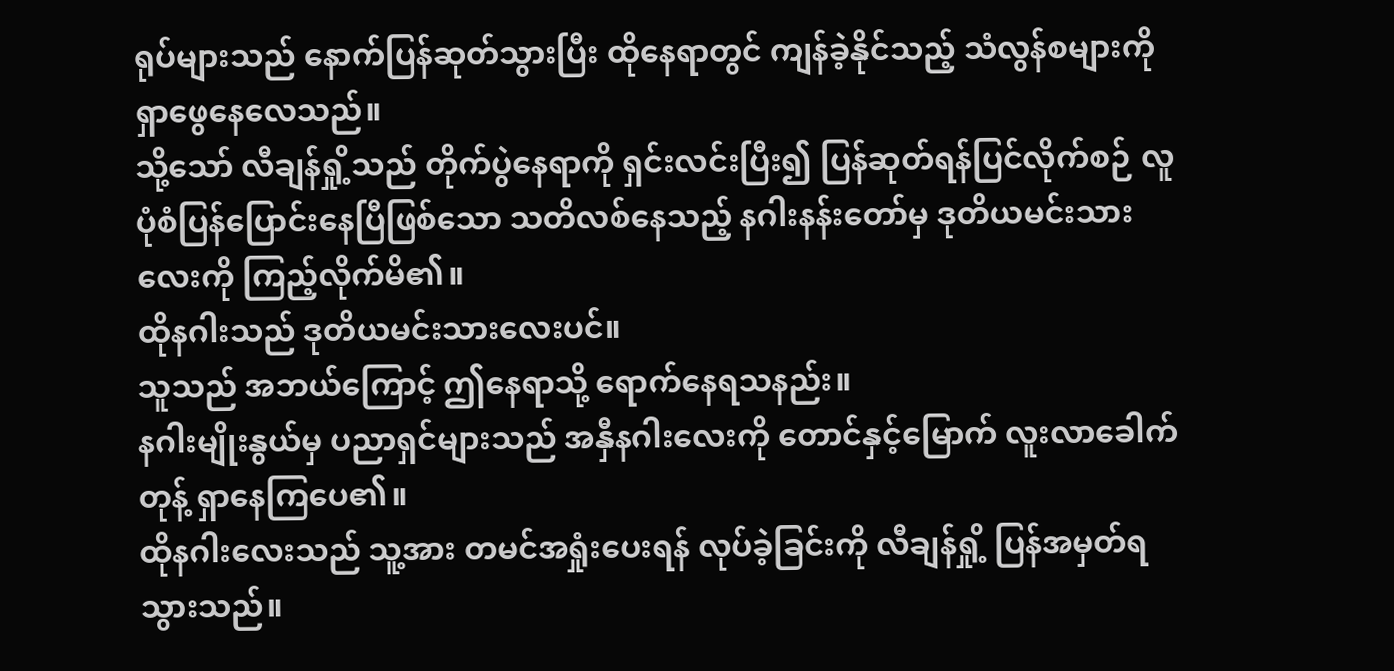ရုပ်များသည် နောက်ပြန်ဆုတ်သွားပြီး ထိုနေရာတွင် ကျန်ခဲ့နိုင်သည့် သံလွန်စများကို ရှာဖွေနေလေသည်။
သို့သော် လီချန်ရှို့သည် တိုက်ပွဲနေရာကို ရှင်းလင်းပြီး၍ ပြန်ဆုတ်ရန်ပြင်လိုက်စဉ် လူပုံစံပြန်ပြောင်းနေပြီဖြစ်သော သတိလစ်နေသည့် နဂါးနန်းတော်မှ ဒုတိယမင်းသားလေးကို ကြည့်လိုက်မိ၏။
ထိုနဂါးသည် ဒုတိယမင်းသားလေးပင်။
သူသည် အဘယ်ကြောင့် ဤနေရာသို့ ရောက်နေရသနည်း။
နဂါးမျိုးနွယ်မှ ပညာရှင်များသည် အနှီနဂါးလေးကို တောင်နှင့်မြောက် လူးလာခေါက်တုန့် ရှာနေကြပေ၏။
ထိုနဂါးလေးသည် သူ့အား တမင်အရှုံးပေးရန် လုပ်ခဲ့ခြင်းကို လီချန်ရှို့ ပြန်အမှတ်ရသွားသည်။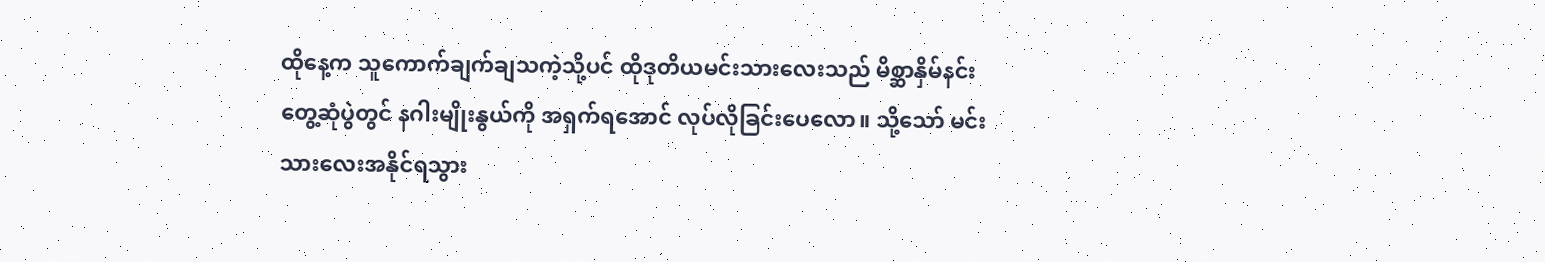ထိုနေ့က သူကောက်ချက်ချသကဲ့သို့ပင် ထိုဒုတိယမင်းသားလေးသည် မိစ္ဆာနှိမ်နင်းတွေ့ဆုံပွဲတွင် နဂါးမျိုးနွယ်ကို အရှက်ရအောင် လုပ်လိုခြင်းပေလော။ သို့သော် မင်းသားလေးအနိုင်ရသွား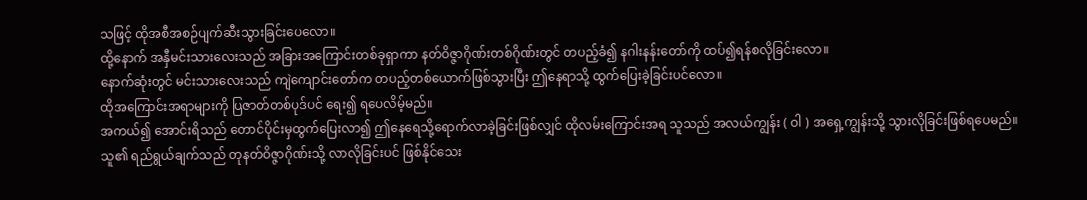သဖြင့် ထိုအစီအစဉ်ပျက်ဆီးသွားခြင်းပေလော။
ထို့နောက် အနှီမင်းသားလေးသည် အခြားအကြောင်းတစ်ခုရှာကာ နတ်ဝိဇ္ဇာဂိုဏ်းတစ်ဂိုဏ်းတွင် တပည့်ခံ၍ နဂါးနန်းတော်ကို ထပ်၍ရန်စလိုခြင်းလော။
နောက်ဆုံးတွင် မင်းသားလေးသည် ကျဲကျောင်းတော်က တပည့်တစ်ယောက်ဖြစ်သွားပြီး ဤနေရာသို့ ထွက်ပြေးခဲ့ခြင်းပင်လော။
ထိုအကြောင်းအရာများကို ပြဇာတ်တစ်ပုဒ်ပင် ရေး၍ ရပေလိမ့်မည်။
အကယ်၍ အောင်းရိသည် တောင်ပိုင်းမှထွက်ပြေးလာ၍ ဤနေရေသို့ရောက်လာခဲ့ခြင်းဖြစ်လျှင် ထိုလမ်းကြောင်းအရ သူသည် အလယ်ကျွန်း ( ဝါ ) အရှေ့ကျွန်းသို့ သွားလိုခြင်းဖြစ်ရပေမည်။ သူ၏ ရည်ရွယ်ချက်သည် တုနတ်ဝိဇ္ဇာဂိုဏ်းသို့ လာလိုခြင်းပင် ဖြစ်နိုင်သေး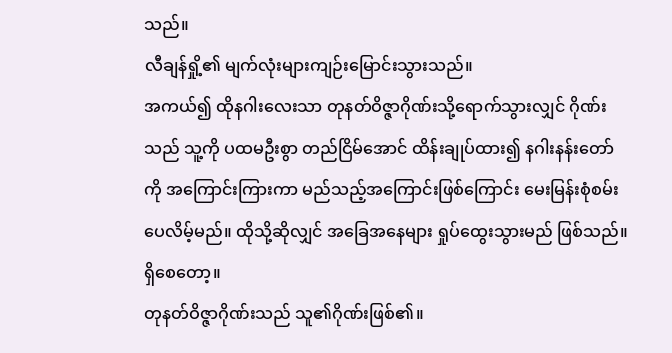သည်။
လီချန်ရှို့၏ မျက်လုံးများကျဉ်းမြောင်းသွားသည်။
အကယ်၍ ထိုနဂါးလေးသာ တုနတ်ဝိဇ္ဇာဂိုဏ်းသို့ရောက်သွားလျှင် ဂိုဏ်းသည် သူ့ကို ပထမဦးစွာ တည်ငြိမ်အောင် ထိန်းချုပ်ထား၍ နဂါးနန်းတော်ကို အကြောင်းကြားကာ မည်သည့်အကြောင်းဖြစ်ကြောင်း မေးမြန်းစုံစမ်းပေလိမ့်မည်။ ထိုသို့ဆိုလျှင် အခြေအနေများ ရှုပ်ထွေးသွားမည် ဖြစ်သည်။
ရှိစေတော့။
တုနတ်ဝိဇ္ဇာဂိုဏ်းသည် သူ၏ဂိုဏ်းဖြစ်၏။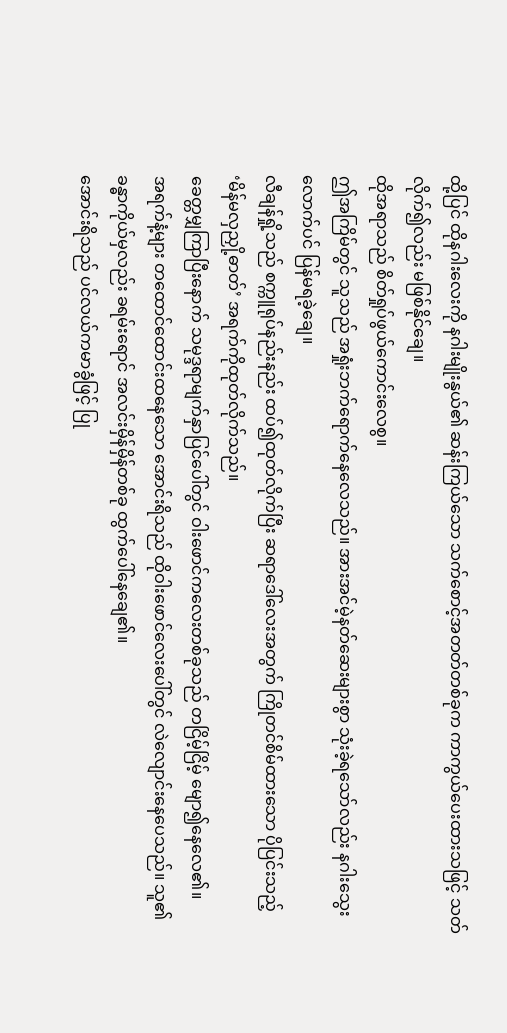ထို့ပြင် ထိုနဂါးလေးကို နဂါးမျိုးနွယ်၏ ဆန်းကြယ်သော သက်စောင့်အတတ်တစ်ခုက ကာကွယ်ပေးထားသဖြင့် သတ်လိုက်၍လည်း မဖြစ်နိုင်ချေ။
ထိုအရာသည် စိတ်ရှုပ်ဖွယ်ကောင်းလေစွ။
ဤအကြိမ်တွင် သူသည် အရှုံးဘက်ရောက်နေလေသည်။ အားအင်မဲ့နတ်ဆေးများစွာ သုံးခဲ့ရသော်လည်း နဂါးသွေးလောက်ပင် ပြန်မရခဲ့ချေ။
လီချန်ရှို့သည် စက္ကူရုပ်နည်းနည်း ထပ်၍ထုတ်လိုက်ပြီး ဆရာဒေါ်လေးအတွက် ကြိုတင်စိမ်ထားသော ပိုပြင်းသည့် ‘မိန်မလှညှို့ဓာတ်’ အရက်ကိုထုတ်လိုက်သည်။
ခေတ္တမျှကြာပြီးနောက် သမုဒ္ဒရာမျက်နှာပြင်ပေါ်တွင် ဝါးဖောင်ကလေးတစ်ခုသည် တငြိမ့်ငြိမ့် မျော၍နေလေ၏။
အရက်နံ့များ တထောင်ထောင်းထနေသော အောင်းရိသည် ထိုဝါးဖောင်လေးပေါ်တွင် လဲလျောင်းနေပေသည်။ သူ၏ ခန္ဓာကိုယ်မှလည်း ခရမ်းရောင် အလင်းမှိန်မှိန်တစ်ခု ထွက်ပေါ်နေချေ၏။
အောင်းရိသည် ပင်လယ်ကမာခွံဖြင့် ပြု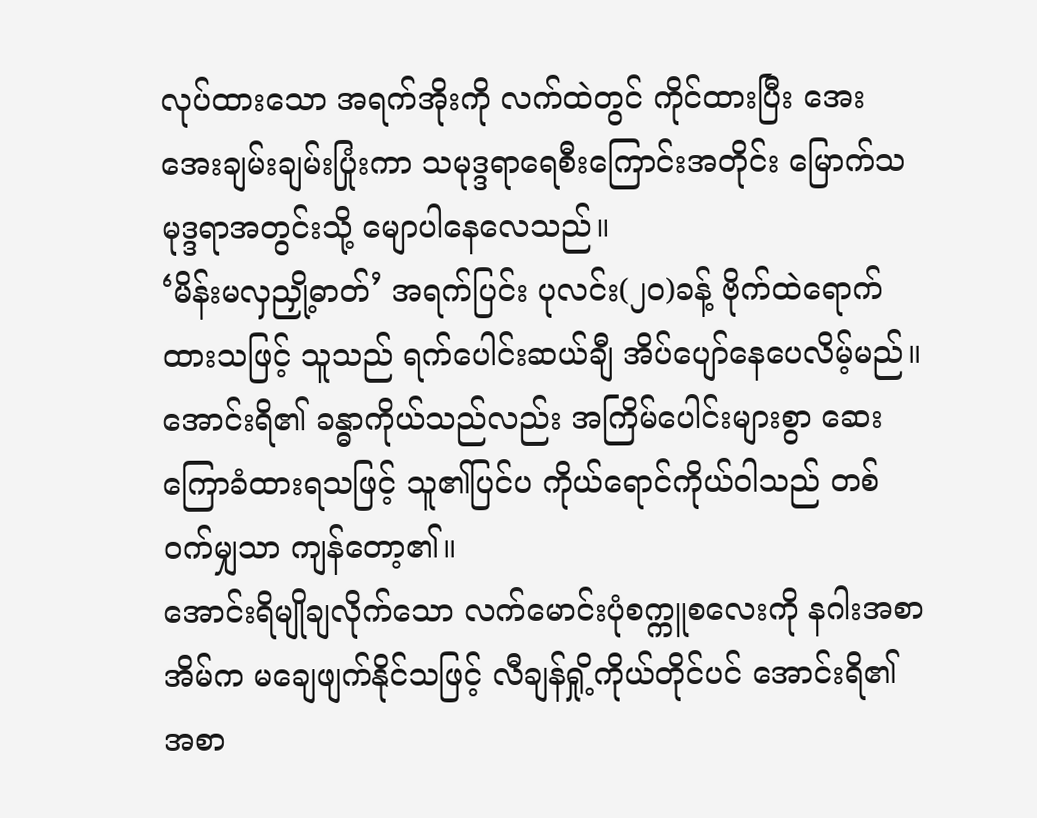လုပ်ထားသော အရက်အိုးကို လက်ထဲတွင် ကိုင်ထားပြီး အေးအေးချမ်းချမ်းပြုံးကာ သမုဒ္ဒရာရေစီးကြောင်းအတိုင်း မြောက်သမုဒ္ဒရာအတွင်းသို့ မျောပါနေလေသည်။
‘မိန်းမလှညှို့ဓာတ်’ အရက်ပြင်း ပုလင်း(၂၀)ခန့် ဗိုက်ထဲရောက်ထားသဖြင့် သူသည် ရက်ပေါင်းဆယ်ချီ အိပ်ပျော်နေပေလိမ့်မည်။
အောင်းရိ၏ ခန္ဓာကိုယ်သည်လည်း အကြိမ်ပေါင်းများစွာ ဆေးကြောခံထားရသဖြင့် သူ၏ပြင်ပ ကိုယ်ရောင်ကိုယ်ဝါသည် တစ်ဝက်မျှသာ ကျန်တော့၏။
အောင်းရိမျိုချလိုက်သော လက်မောင်းပုံစက္ကူစလေးကို နဂါးအစာအိမ်က မချေဖျက်နိုင်သဖြင့် လီချန်ရှို့ကိုယ်တိုင်ပင် အောင်းရိ၏ အစာ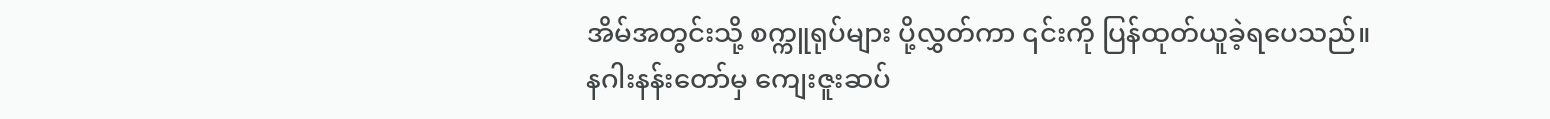အိမ်အတွင်းသို့ စက္ကူရုပ်များ ပို့လွှတ်ကာ ၎င်းကို ပြန်ထုတ်ယူခဲ့ရပေသည်။
နဂါးနန်းတော်မှ ကျေးဇူးဆပ်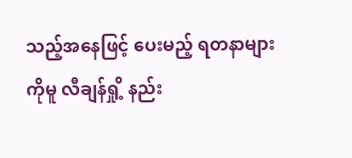သည့်အနေဖြင့် ပေးမည့် ရတနာများကိုမူ လီချန်ရှို့ နည်း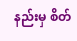နည်းမှ စိတ်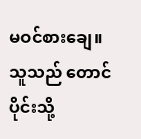မဝင်စားချေ။ သူသည် တောင်ပိုင်းသို့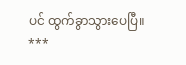ပင် ထွက်ခွာသွားပေပြီ။
***